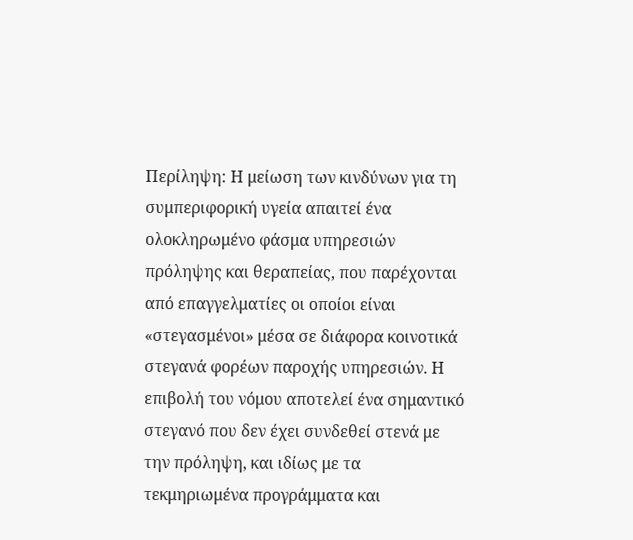Περίληψη: Η μείωση των κινδύνων για τη συμπεριφορική υγεία απαιτεί ένα ολοκληρωμένο φάσμα υπηρεσιών πρόληψης και θεραπείας, που παρέχονται από επαγγελματίες οι οποίοι είναι «στεγασμένοι» μέσα σε διάφορα κοινοτικά στεγανά φορέων παροχής υπηρεσιών. Η επιβολή του νόμου αποτελεί ένα σημαντικό στεγανό που δεν έχει συνδεθεί στενά με την πρόληψη, και ιδίως με τα τεκμηριωμένα προγράμματα και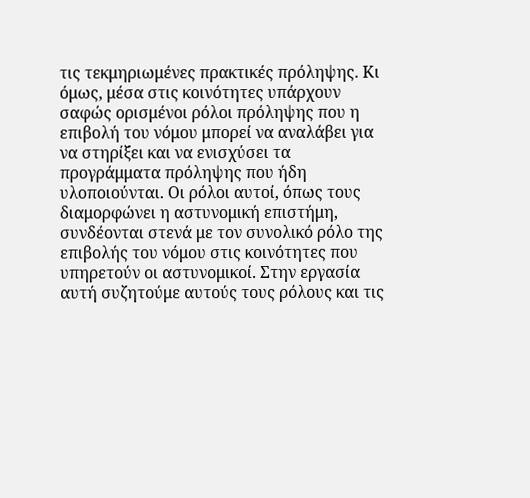τις τεκμηριωμένες πρακτικές πρόληψης. Κι όμως, μέσα στις κοινότητες υπάρχουν σαφώς ορισμένοι ρόλοι πρόληψης που η επιβολή του νόμου μπορεί να αναλάβει για να στηρίξει και να ενισχύσει τα προγράμματα πρόληψης που ήδη υλοποιούνται. Οι ρόλοι αυτοί, όπως τους διαμορφώνει η αστυνομική επιστήμη, συνδέονται στενά με τον συνολικό ρόλο της επιβολής του νόμου στις κοινότητες που υπηρετούν οι αστυνομικοί. Στην εργασία αυτή συζητούμε αυτούς τους ρόλους και τις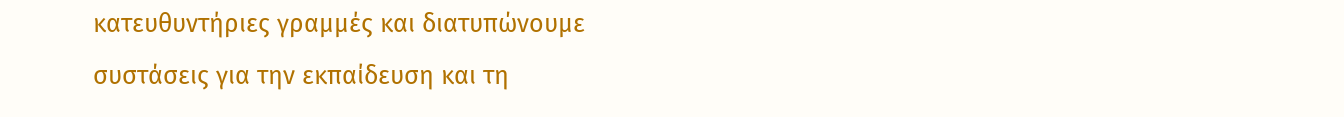κατευθυντήριες γραμμές και διατυπώνουμε συστάσεις για την εκπαίδευση και τη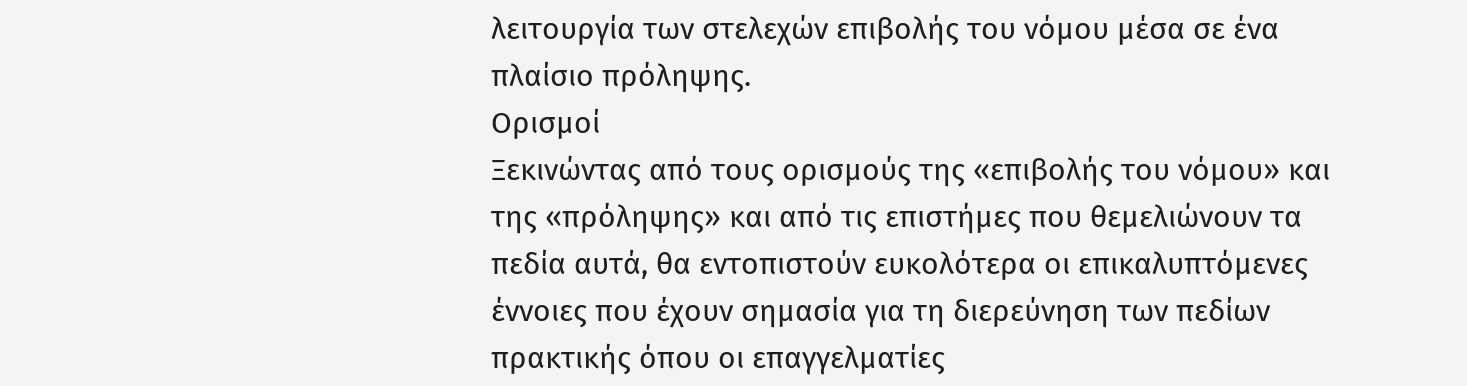λειτουργία των στελεχών επιβολής του νόμου μέσα σε ένα πλαίσιο πρόληψης.
Ορισμοί
Ξεκινώντας από τους ορισμούς της «επιβολής του νόμου» και της «πρόληψης» και από τις επιστήμες που θεμελιώνουν τα πεδία αυτά, θα εντοπιστούν ευκολότερα οι επικαλυπτόμενες έννοιες που έχουν σημασία για τη διερεύνηση των πεδίων πρακτικής όπου οι επαγγελματίες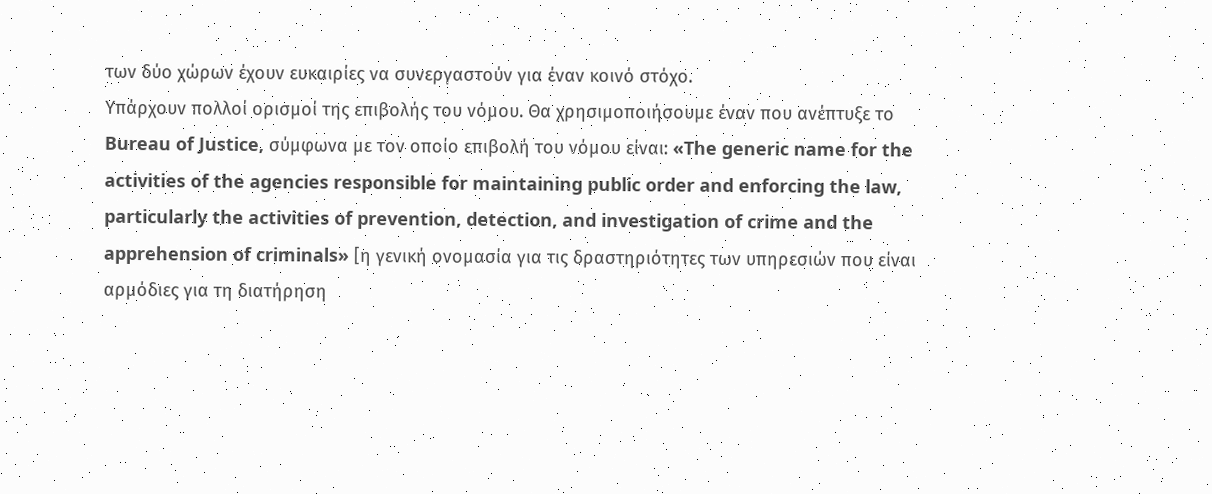των δύο χώρων έχουν ευκαιρίες να συνεργαστούν για έναν κοινό στόχο.
Υπάρχουν πολλοί ορισμοί της επιβολής του νόμου. Θα χρησιμοποιήσουμε έναν που ανέπτυξε το Bureau of Justice, σύμφωνα με τον οποίο επιβολή του νόμου είναι: «The generic name for the activities of the agencies responsible for maintaining public order and enforcing the law, particularly the activities of prevention, detection, and investigation of crime and the apprehension of criminals» [η γενική ονομασία για τις δραστηριότητες των υπηρεσιών που είναι αρμόδιες για τη διατήρηση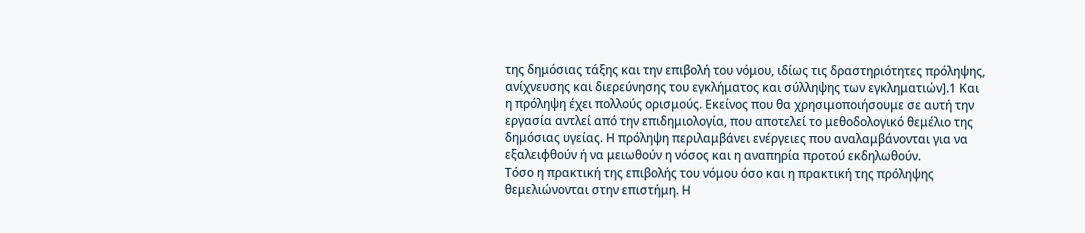της δημόσιας τάξης και την επιβολή του νόμου, ιδίως τις δραστηριότητες πρόληψης, ανίχνευσης και διερεύνησης του εγκλήματος και σύλληψης των εγκληματιών].1 Και η πρόληψη έχει πολλούς ορισμούς. Εκείνος που θα χρησιμοποιήσουμε σε αυτή την εργασία αντλεί από την επιδημιολογία, που αποτελεί το μεθοδολογικό θεμέλιο της δημόσιας υγείας. Η πρόληψη περιλαμβάνει ενέργειες που αναλαμβάνονται για να εξαλειφθούν ή να μειωθούν η νόσος και η αναπηρία προτού εκδηλωθούν.
Τόσο η πρακτική της επιβολής του νόμου όσο και η πρακτική της πρόληψης θεμελιώνονται στην επιστήμη. Η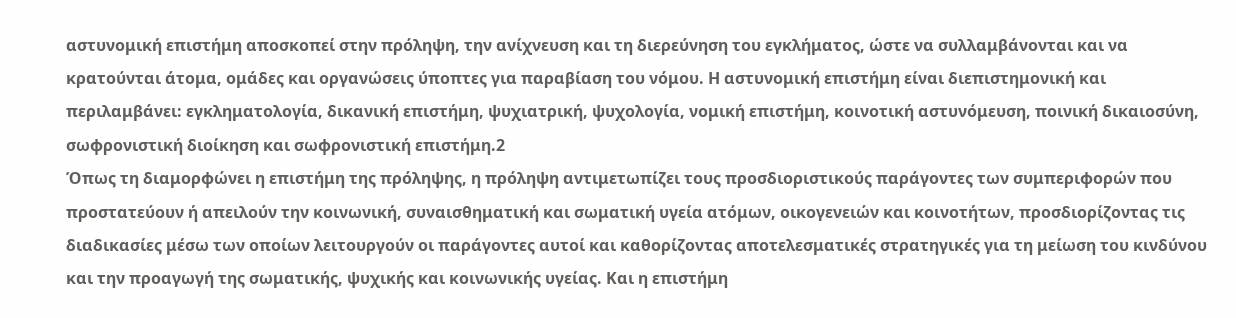αστυνομική επιστήμη αποσκοπεί στην πρόληψη, την ανίχνευση και τη διερεύνηση του εγκλήματος, ώστε να συλλαμβάνονται και να κρατούνται άτομα, ομάδες και οργανώσεις ύποπτες για παραβίαση του νόμου. Η αστυνομική επιστήμη είναι διεπιστημονική και περιλαμβάνει: εγκληματολογία, δικανική επιστήμη, ψυχιατρική, ψυχολογία, νομική επιστήμη, κοινοτική αστυνόμευση, ποινική δικαιοσύνη, σωφρονιστική διοίκηση και σωφρονιστική επιστήμη.2
Όπως τη διαμορφώνει η επιστήμη της πρόληψης, η πρόληψη αντιμετωπίζει τους προσδιοριστικούς παράγοντες των συμπεριφορών που προστατεύουν ή απειλούν την κοινωνική, συναισθηματική και σωματική υγεία ατόμων, οικογενειών και κοινοτήτων, προσδιορίζοντας τις διαδικασίες μέσω των οποίων λειτουργούν οι παράγοντες αυτοί και καθορίζοντας αποτελεσματικές στρατηγικές για τη μείωση του κινδύνου και την προαγωγή της σωματικής, ψυχικής και κοινωνικής υγείας. Και η επιστήμη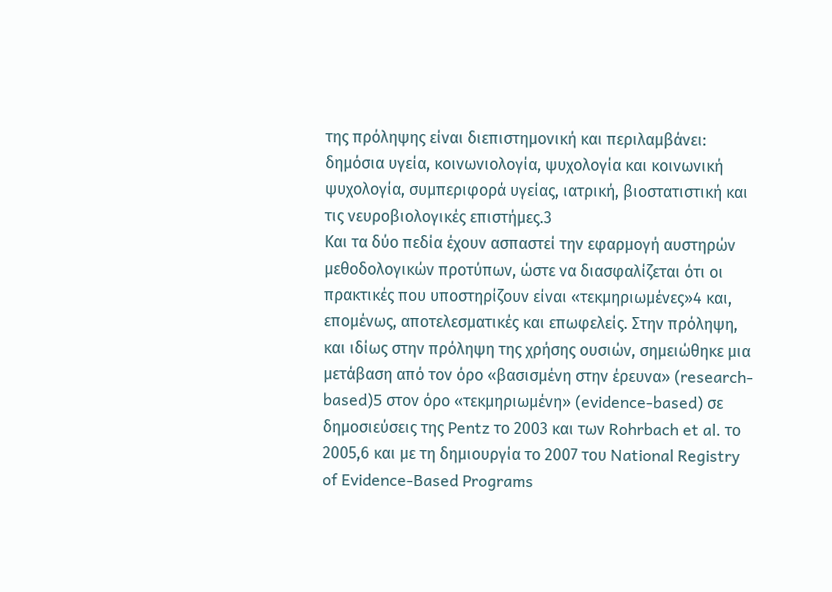της πρόληψης είναι διεπιστημονική και περιλαμβάνει: δημόσια υγεία, κοινωνιολογία, ψυχολογία και κοινωνική ψυχολογία, συμπεριφορά υγείας, ιατρική, βιοστατιστική και τις νευροβιολογικές επιστήμες.3
Και τα δύο πεδία έχουν ασπαστεί την εφαρμογή αυστηρών μεθοδολογικών προτύπων, ώστε να διασφαλίζεται ότι οι πρακτικές που υποστηρίζουν είναι «τεκμηριωμένες»4 και, επομένως, αποτελεσματικές και επωφελείς. Στην πρόληψη, και ιδίως στην πρόληψη της χρήσης ουσιών, σημειώθηκε μια μετάβαση από τον όρο «βασισμένη στην έρευνα» (research-based)5 στον όρο «τεκμηριωμένη» (evidence-based) σε δημοσιεύσεις της Pentz το 2003 και των Rohrbach et al. το 2005,6 και με τη δημιουργία το 2007 του National Registry of Evidence-Based Programs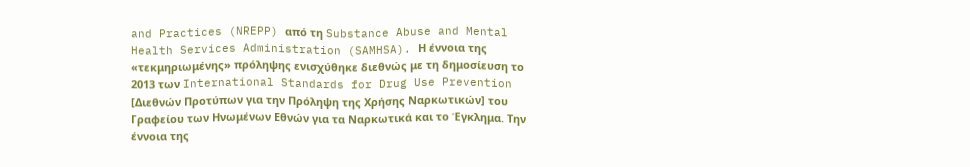and Practices (NREPP) από τη Substance Abuse and Mental Health Services Administration (SAMHSA). Η έννοια της «τεκμηριωμένης» πρόληψης ενισχύθηκε διεθνώς με τη δημοσίευση το 2013 των International Standards for Drug Use Prevention [Διεθνών Προτύπων για την Πρόληψη της Χρήσης Ναρκωτικών] του Γραφείου των Ηνωμένων Εθνών για τα Ναρκωτικά και το Έγκλημα. Την έννοια της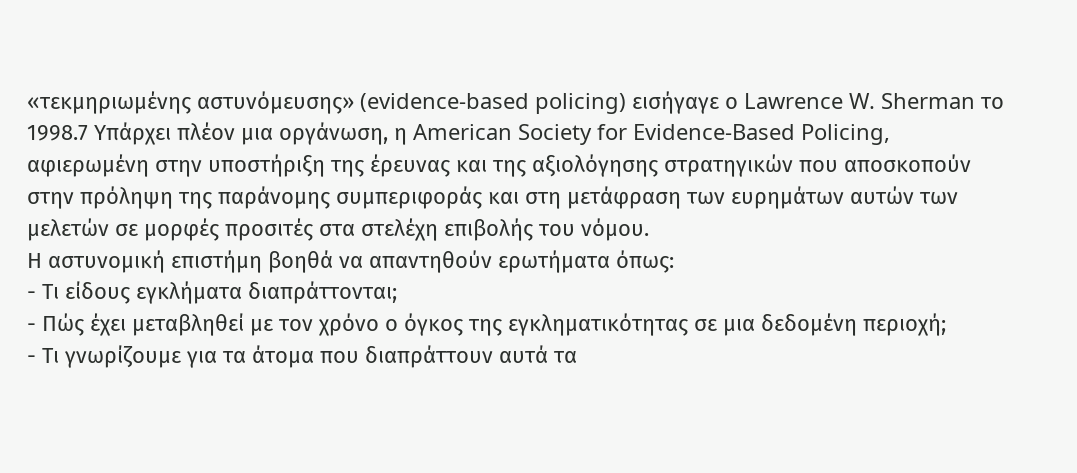«τεκμηριωμένης αστυνόμευσης» (evidence-based policing) εισήγαγε ο Lawrence W. Sherman το 1998.7 Υπάρχει πλέον μια οργάνωση, η American Society for Evidence-Based Policing, αφιερωμένη στην υποστήριξη της έρευνας και της αξιολόγησης στρατηγικών που αποσκοπούν στην πρόληψη της παράνομης συμπεριφοράς και στη μετάφραση των ευρημάτων αυτών των μελετών σε μορφές προσιτές στα στελέχη επιβολής του νόμου.
Η αστυνομική επιστήμη βοηθά να απαντηθούν ερωτήματα όπως:
- Τι είδους εγκλήματα διαπράττονται;
- Πώς έχει μεταβληθεί με τον χρόνο ο όγκος της εγκληματικότητας σε μια δεδομένη περιοχή;
- Τι γνωρίζουμε για τα άτομα που διαπράττουν αυτά τα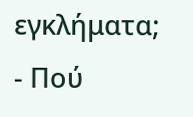εγκλήματα;
- Πού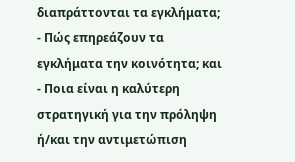διαπράττονται τα εγκλήματα;
- Πώς επηρεάζουν τα εγκλήματα την κοινότητα; και
- Ποια είναι η καλύτερη στρατηγική για την πρόληψη ή/και την αντιμετώπιση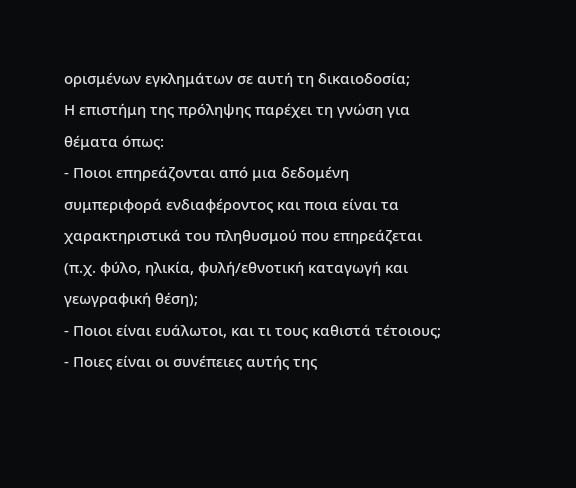ορισμένων εγκλημάτων σε αυτή τη δικαιοδοσία;
Η επιστήμη της πρόληψης παρέχει τη γνώση για θέματα όπως:
- Ποιοι επηρεάζονται από μια δεδομένη συμπεριφορά ενδιαφέροντος και ποια είναι τα χαρακτηριστικά του πληθυσμού που επηρεάζεται (π.χ. φύλο, ηλικία, φυλή/εθνοτική καταγωγή και γεωγραφική θέση);
- Ποιοι είναι ευάλωτοι, και τι τους καθιστά τέτοιους;
- Ποιες είναι οι συνέπειες αυτής της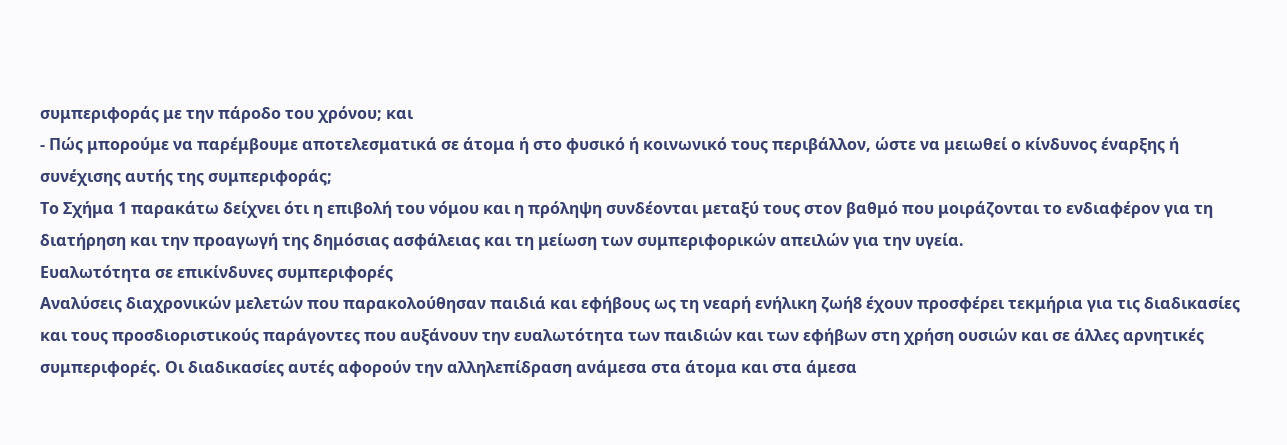συμπεριφοράς με την πάροδο του χρόνου; και
- Πώς μπορούμε να παρέμβουμε αποτελεσματικά σε άτομα ή στο φυσικό ή κοινωνικό τους περιβάλλον, ώστε να μειωθεί ο κίνδυνος έναρξης ή συνέχισης αυτής της συμπεριφοράς;
Το Σχήμα 1 παρακάτω δείχνει ότι η επιβολή του νόμου και η πρόληψη συνδέονται μεταξύ τους στον βαθμό που μοιράζονται το ενδιαφέρον για τη διατήρηση και την προαγωγή της δημόσιας ασφάλειας και τη μείωση των συμπεριφορικών απειλών για την υγεία.
Ευαλωτότητα σε επικίνδυνες συμπεριφορές
Αναλύσεις διαχρονικών μελετών που παρακολούθησαν παιδιά και εφήβους ως τη νεαρή ενήλικη ζωή8 έχουν προσφέρει τεκμήρια για τις διαδικασίες και τους προσδιοριστικούς παράγοντες που αυξάνουν την ευαλωτότητα των παιδιών και των εφήβων στη χρήση ουσιών και σε άλλες αρνητικές συμπεριφορές. Οι διαδικασίες αυτές αφορούν την αλληλεπίδραση ανάμεσα στα άτομα και στα άμεσα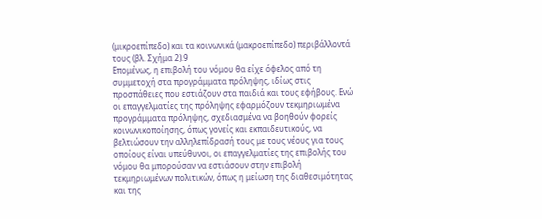(μικροεπίπεδο) και τα κοινωνικά (μακροεπίπεδο) περιβάλλοντά τους (βλ. Σχήμα 2).9
Επομένως, η επιβολή του νόμου θα είχε όφελος από τη συμμετοχή στα προγράμματα πρόληψης, ιδίως στις προσπάθειες που εστιάζουν στα παιδιά και τους εφήβους. Ενώ οι επαγγελματίες της πρόληψης εφαρμόζουν τεκμηριωμένα προγράμματα πρόληψης, σχεδιασμένα να βοηθούν φορείς κοινωνικοποίησης, όπως γονείς και εκπαιδευτικούς, να βελτιώσουν την αλληλεπίδρασή τους με τους νέους για τους οποίους είναι υπεύθυνοι, οι επαγγελματίες της επιβολής του νόμου θα μπορούσαν να εστιάσουν στην επιβολή τεκμηριωμένων πολιτικών, όπως η μείωση της διαθεσιμότητας και της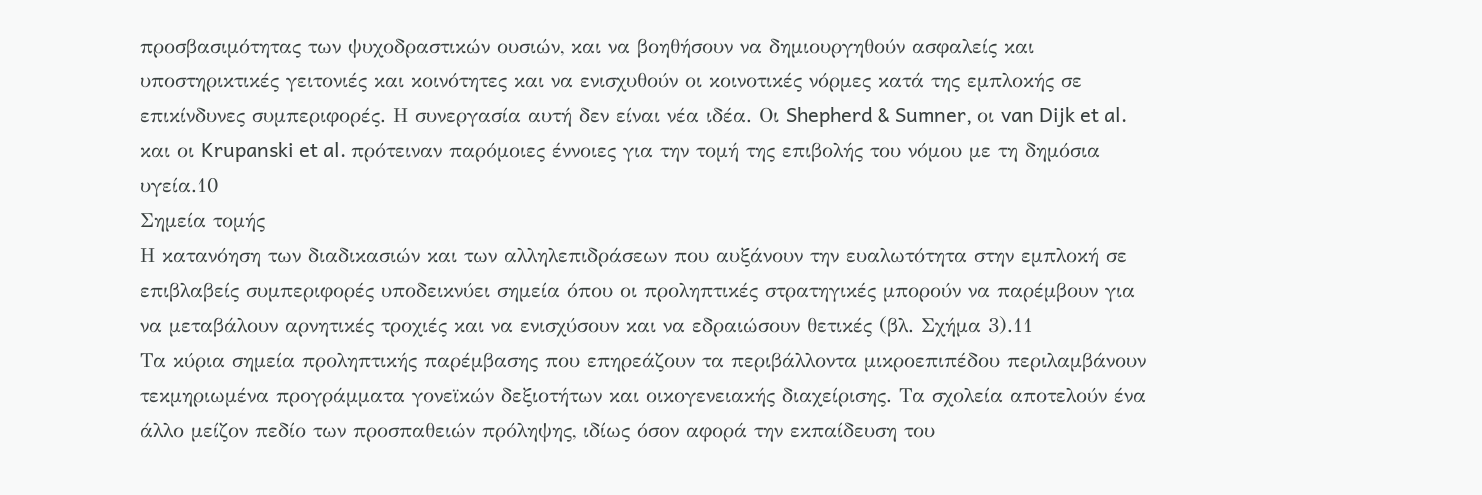προσβασιμότητας των ψυχοδραστικών ουσιών, και να βοηθήσουν να δημιουργηθούν ασφαλείς και υποστηρικτικές γειτονιές και κοινότητες και να ενισχυθούν οι κοινοτικές νόρμες κατά της εμπλοκής σε επικίνδυνες συμπεριφορές. Η συνεργασία αυτή δεν είναι νέα ιδέα. Οι Shepherd & Sumner, οι van Dijk et al. και οι Krupanski et al. πρότειναν παρόμοιες έννοιες για την τομή της επιβολής του νόμου με τη δημόσια υγεία.10
Σημεία τομής
Η κατανόηση των διαδικασιών και των αλληλεπιδράσεων που αυξάνουν την ευαλωτότητα στην εμπλοκή σε επιβλαβείς συμπεριφορές υποδεικνύει σημεία όπου οι προληπτικές στρατηγικές μπορούν να παρέμβουν για να μεταβάλουν αρνητικές τροχιές και να ενισχύσουν και να εδραιώσουν θετικές (βλ. Σχήμα 3).11
Τα κύρια σημεία προληπτικής παρέμβασης που επηρεάζουν τα περιβάλλοντα μικροεπιπέδου περιλαμβάνουν τεκμηριωμένα προγράμματα γονεϊκών δεξιοτήτων και οικογενειακής διαχείρισης. Τα σχολεία αποτελούν ένα άλλο μείζον πεδίο των προσπαθειών πρόληψης, ιδίως όσον αφορά την εκπαίδευση του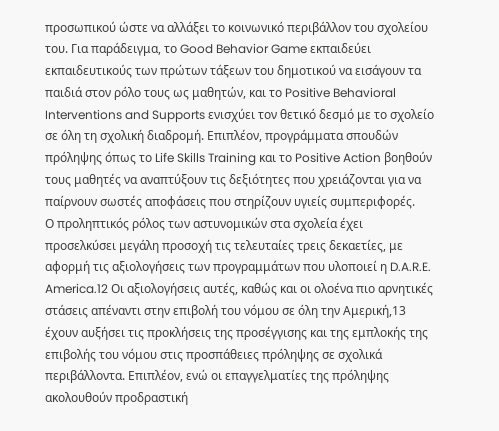προσωπικού ώστε να αλλάξει το κοινωνικό περιβάλλον του σχολείου του. Για παράδειγμα, το Good Behavior Game εκπαιδεύει εκπαιδευτικούς των πρώτων τάξεων του δημοτικού να εισάγουν τα παιδιά στον ρόλο τους ως μαθητών, και το Positive Behavioral Interventions and Supports ενισχύει τον θετικό δεσμό με το σχολείο σε όλη τη σχολική διαδρομή. Επιπλέον, προγράμματα σπουδών πρόληψης όπως το Life Skills Training και το Positive Action βοηθούν τους μαθητές να αναπτύξουν τις δεξιότητες που χρειάζονται για να παίρνουν σωστές αποφάσεις που στηρίζουν υγιείς συμπεριφορές.
Ο προληπτικός ρόλος των αστυνομικών στα σχολεία έχει προσελκύσει μεγάλη προσοχή τις τελευταίες τρεις δεκαετίες, με αφορμή τις αξιολογήσεις των προγραμμάτων που υλοποιεί η D.A.R.E. America.12 Οι αξιολογήσεις αυτές, καθώς και οι ολοένα πιο αρνητικές στάσεις απέναντι στην επιβολή του νόμου σε όλη την Αμερική,13 έχουν αυξήσει τις προκλήσεις της προσέγγισης και της εμπλοκής της επιβολής του νόμου στις προσπάθειες πρόληψης σε σχολικά περιβάλλοντα. Επιπλέον, ενώ οι επαγγελματίες της πρόληψης ακολουθούν προδραστική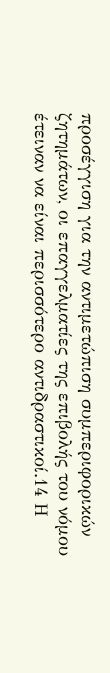προσέγγιση για την αντιμετώπιση συμπεριφορικών ζητημάτων, οι επαγγελματίες της επιβολής του νόμου έτειναν να είναι περισσότερο αντιδραστικοί.14 Η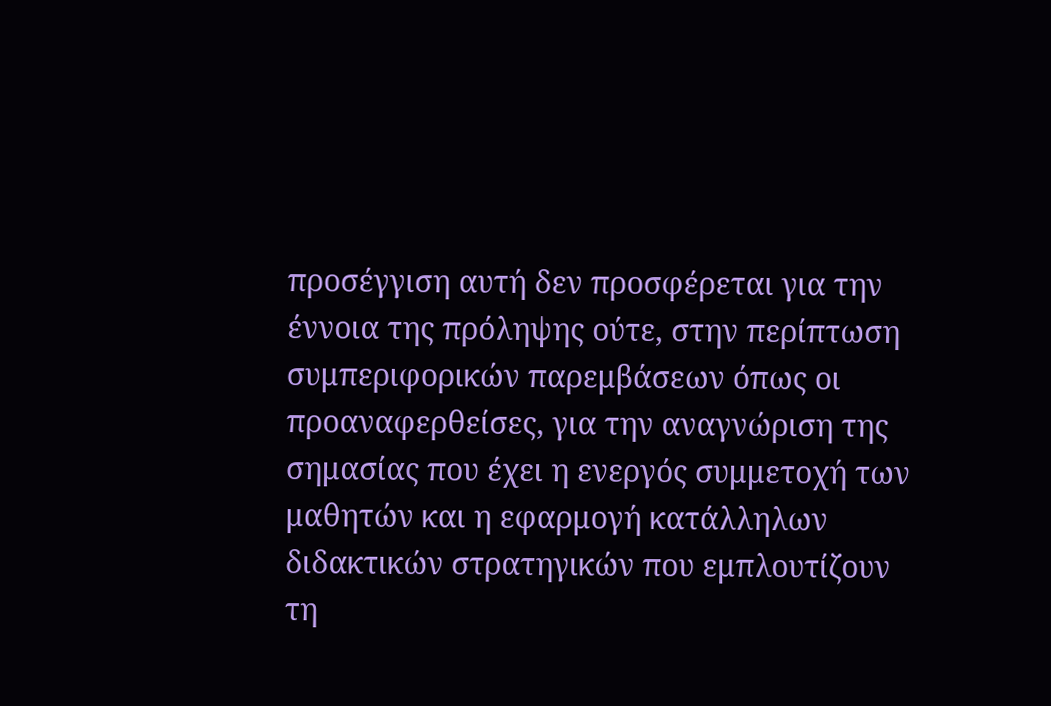προσέγγιση αυτή δεν προσφέρεται για την έννοια της πρόληψης ούτε, στην περίπτωση συμπεριφορικών παρεμβάσεων όπως οι προαναφερθείσες, για την αναγνώριση της σημασίας που έχει η ενεργός συμμετοχή των μαθητών και η εφαρμογή κατάλληλων διδακτικών στρατηγικών που εμπλουτίζουν τη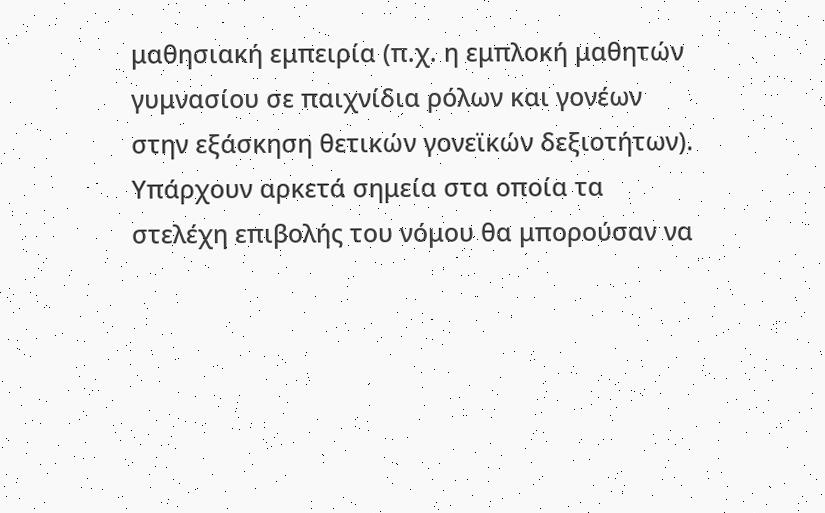μαθησιακή εμπειρία (π.χ. η εμπλοκή μαθητών γυμνασίου σε παιχνίδια ρόλων και γονέων στην εξάσκηση θετικών γονεϊκών δεξιοτήτων).
Υπάρχουν αρκετά σημεία στα οποία τα στελέχη επιβολής του νόμου θα μπορούσαν να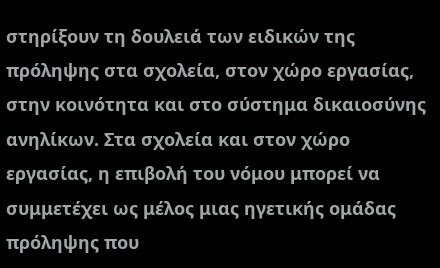στηρίξουν τη δουλειά των ειδικών της πρόληψης στα σχολεία, στον χώρο εργασίας, στην κοινότητα και στο σύστημα δικαιοσύνης ανηλίκων. Στα σχολεία και στον χώρο εργασίας, η επιβολή του νόμου μπορεί να συμμετέχει ως μέλος μιας ηγετικής ομάδας πρόληψης που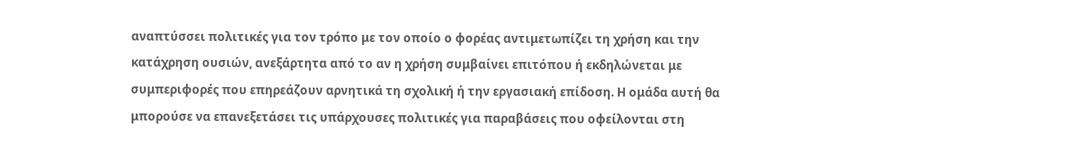αναπτύσσει πολιτικές για τον τρόπο με τον οποίο ο φορέας αντιμετωπίζει τη χρήση και την κατάχρηση ουσιών, ανεξάρτητα από το αν η χρήση συμβαίνει επιτόπου ή εκδηλώνεται με συμπεριφορές που επηρεάζουν αρνητικά τη σχολική ή την εργασιακή επίδοση. Η ομάδα αυτή θα μπορούσε να επανεξετάσει τις υπάρχουσες πολιτικές για παραβάσεις που οφείλονται στη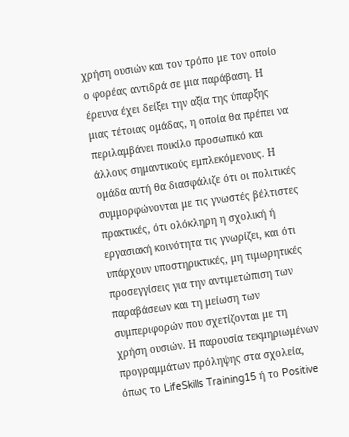χρήση ουσιών και τον τρόπο με τον οποίο ο φορέας αντιδρά σε μια παράβαση. Η έρευνα έχει δείξει την αξία της ύπαρξης μιας τέτοιας ομάδας, η οποία θα πρέπει να περιλαμβάνει ποικίλο προσωπικό και άλλους σημαντικούς εμπλεκόμενους. Η ομάδα αυτή θα διασφάλιζε ότι οι πολιτικές συμμορφώνονται με τις γνωστές βέλτιστες πρακτικές, ότι ολόκληρη η σχολική ή εργασιακή κοινότητα τις γνωρίζει, και ότι υπάρχουν υποστηρικτικές, μη τιμωρητικές προσεγγίσεις για την αντιμετώπιση των παραβάσεων και τη μείωση των συμπεριφορών που σχετίζονται με τη χρήση ουσιών. Η παρουσία τεκμηριωμένων προγραμμάτων πρόληψης στα σχολεία, όπως το LifeSkills Training15 ή το Positive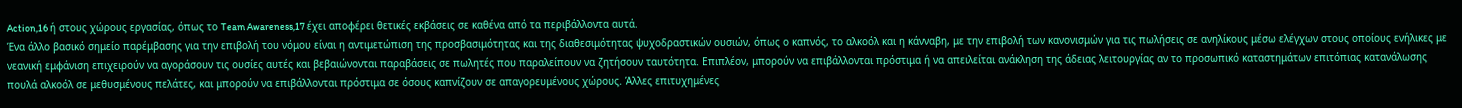Action,16 ή στους χώρους εργασίας, όπως το Team Awareness,17 έχει αποφέρει θετικές εκβάσεις σε καθένα από τα περιβάλλοντα αυτά.
Ένα άλλο βασικό σημείο παρέμβασης για την επιβολή του νόμου είναι η αντιμετώπιση της προσβασιμότητας και της διαθεσιμότητας ψυχοδραστικών ουσιών, όπως ο καπνός, το αλκοόλ και η κάνναβη, με την επιβολή των κανονισμών για τις πωλήσεις σε ανηλίκους μέσω ελέγχων στους οποίους ενήλικες με νεανική εμφάνιση επιχειρούν να αγοράσουν τις ουσίες αυτές και βεβαιώνονται παραβάσεις σε πωλητές που παραλείπουν να ζητήσουν ταυτότητα. Επιπλέον, μπορούν να επιβάλλονται πρόστιμα ή να απειλείται ανάκληση της άδειας λειτουργίας αν το προσωπικό καταστημάτων επιτόπιας κατανάλωσης πουλά αλκοόλ σε μεθυσμένους πελάτες, και μπορούν να επιβάλλονται πρόστιμα σε όσους καπνίζουν σε απαγορευμένους χώρους. Άλλες επιτυχημένες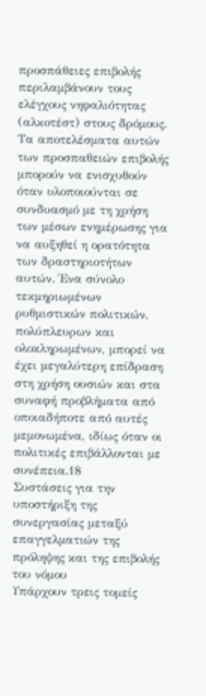προσπάθειες επιβολής περιλαμβάνουν τους ελέγχους νηφαλιότητας (αλκοτέστ) στους δρόμους. Τα αποτελέσματα αυτών των προσπαθειών επιβολής μπορούν να ενισχυθούν όταν υλοποιούνται σε συνδυασμό με τη χρήση των μέσων ενημέρωσης για να αυξηθεί η ορατότητα των δραστηριοτήτων αυτών. Ένα σύνολο τεκμηριωμένων ρυθμιστικών πολιτικών, πολύπλευρων και ολοκληρωμένων, μπορεί να έχει μεγαλύτερη επίδραση στη χρήση ουσιών και στα συναφή προβλήματα από οποιαδήποτε από αυτές μεμονωμένα, ιδίως όταν οι πολιτικές επιβάλλονται με συνέπεια.18
Συστάσεις για την υποστήριξη της συνεργασίας μεταξύ επαγγελματιών της πρόληψης και της επιβολής του νόμου
Υπάρχουν τρεις τομείς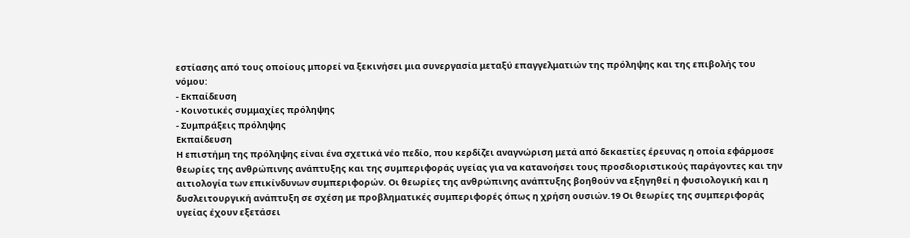εστίασης από τους οποίους μπορεί να ξεκινήσει μια συνεργασία μεταξύ επαγγελματιών της πρόληψης και της επιβολής του νόμου:
- Εκπαίδευση
- Κοινοτικές συμμαχίες πρόληψης
- Συμπράξεις πρόληψης
Εκπαίδευση
Η επιστήμη της πρόληψης είναι ένα σχετικά νέο πεδίο, που κερδίζει αναγνώριση μετά από δεκαετίες έρευνας η οποία εφάρμοσε θεωρίες της ανθρώπινης ανάπτυξης και της συμπεριφοράς υγείας για να κατανοήσει τους προσδιοριστικούς παράγοντες και την αιτιολογία των επικίνδυνων συμπεριφορών. Οι θεωρίες της ανθρώπινης ανάπτυξης βοηθούν να εξηγηθεί η φυσιολογική και η δυσλειτουργική ανάπτυξη σε σχέση με προβληματικές συμπεριφορές όπως η χρήση ουσιών.19 Οι θεωρίες της συμπεριφοράς υγείας έχουν εξετάσει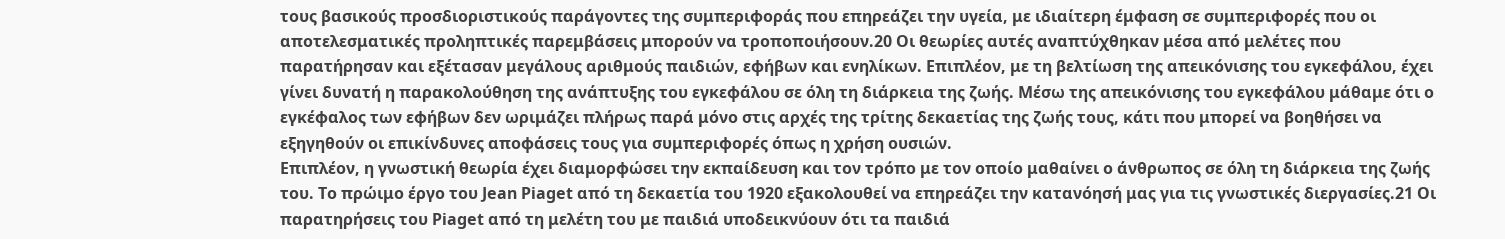τους βασικούς προσδιοριστικούς παράγοντες της συμπεριφοράς που επηρεάζει την υγεία, με ιδιαίτερη έμφαση σε συμπεριφορές που οι αποτελεσματικές προληπτικές παρεμβάσεις μπορούν να τροποποιήσουν.20 Οι θεωρίες αυτές αναπτύχθηκαν μέσα από μελέτες που παρατήρησαν και εξέτασαν μεγάλους αριθμούς παιδιών, εφήβων και ενηλίκων. Επιπλέον, με τη βελτίωση της απεικόνισης του εγκεφάλου, έχει γίνει δυνατή η παρακολούθηση της ανάπτυξης του εγκεφάλου σε όλη τη διάρκεια της ζωής. Μέσω της απεικόνισης του εγκεφάλου μάθαμε ότι ο εγκέφαλος των εφήβων δεν ωριμάζει πλήρως παρά μόνο στις αρχές της τρίτης δεκαετίας της ζωής τους, κάτι που μπορεί να βοηθήσει να εξηγηθούν οι επικίνδυνες αποφάσεις τους για συμπεριφορές όπως η χρήση ουσιών.
Επιπλέον, η γνωστική θεωρία έχει διαμορφώσει την εκπαίδευση και τον τρόπο με τον οποίο μαθαίνει ο άνθρωπος σε όλη τη διάρκεια της ζωής του. Το πρώιμο έργο του Jean Piaget από τη δεκαετία του 1920 εξακολουθεί να επηρεάζει την κατανόησή μας για τις γνωστικές διεργασίες.21 Οι παρατηρήσεις του Piaget από τη μελέτη του με παιδιά υποδεικνύουν ότι τα παιδιά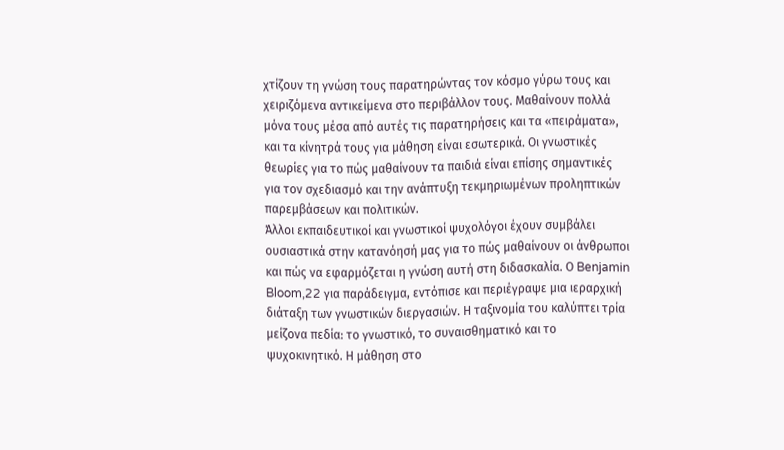χτίζουν τη γνώση τους παρατηρώντας τον κόσμο γύρω τους και χειριζόμενα αντικείμενα στο περιβάλλον τους. Μαθαίνουν πολλά μόνα τους μέσα από αυτές τις παρατηρήσεις και τα «πειράματα», και τα κίνητρά τους για μάθηση είναι εσωτερικά. Οι γνωστικές θεωρίες για το πώς μαθαίνουν τα παιδιά είναι επίσης σημαντικές για τον σχεδιασμό και την ανάπτυξη τεκμηριωμένων προληπτικών παρεμβάσεων και πολιτικών.
Άλλοι εκπαιδευτικοί και γνωστικοί ψυχολόγοι έχουν συμβάλει ουσιαστικά στην κατανόησή μας για το πώς μαθαίνουν οι άνθρωποι και πώς να εφαρμόζεται η γνώση αυτή στη διδασκαλία. Ο Benjamin Bloom,22 για παράδειγμα, εντόπισε και περιέγραψε μια ιεραρχική διάταξη των γνωστικών διεργασιών. Η ταξινομία του καλύπτει τρία μείζονα πεδία: το γνωστικό, το συναισθηματικό και το ψυχοκινητικό. Η μάθηση στο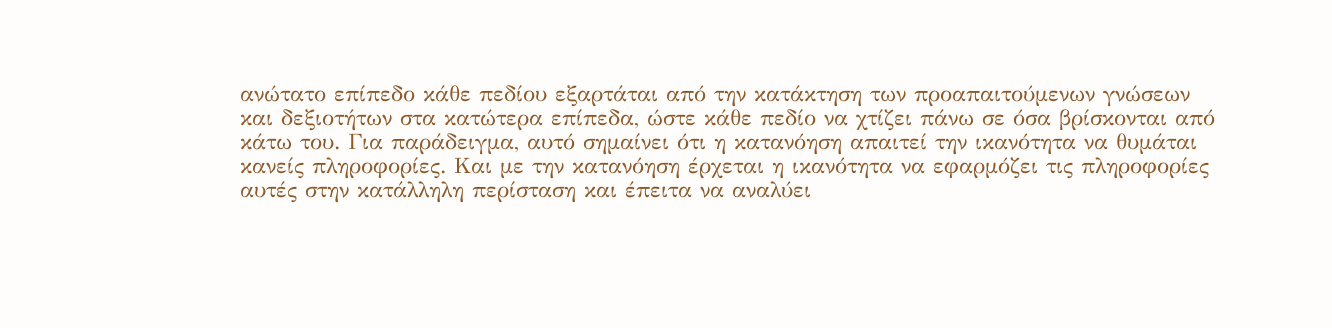ανώτατο επίπεδο κάθε πεδίου εξαρτάται από την κατάκτηση των προαπαιτούμενων γνώσεων και δεξιοτήτων στα κατώτερα επίπεδα, ώστε κάθε πεδίο να χτίζει πάνω σε όσα βρίσκονται από κάτω του. Για παράδειγμα, αυτό σημαίνει ότι η κατανόηση απαιτεί την ικανότητα να θυμάται κανείς πληροφορίες. Και με την κατανόηση έρχεται η ικανότητα να εφαρμόζει τις πληροφορίες αυτές στην κατάλληλη περίσταση και έπειτα να αναλύει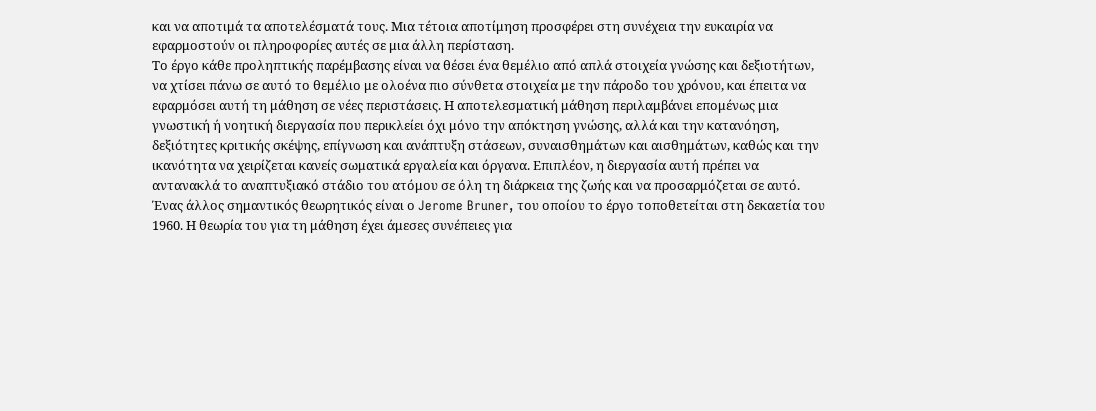και να αποτιμά τα αποτελέσματά τους. Μια τέτοια αποτίμηση προσφέρει στη συνέχεια την ευκαιρία να εφαρμοστούν οι πληροφορίες αυτές σε μια άλλη περίσταση.
Το έργο κάθε προληπτικής παρέμβασης είναι να θέσει ένα θεμέλιο από απλά στοιχεία γνώσης και δεξιοτήτων, να χτίσει πάνω σε αυτό το θεμέλιο με ολοένα πιο σύνθετα στοιχεία με την πάροδο του χρόνου, και έπειτα να εφαρμόσει αυτή τη μάθηση σε νέες περιστάσεις. Η αποτελεσματική μάθηση περιλαμβάνει επομένως μια γνωστική ή νοητική διεργασία που περικλείει όχι μόνο την απόκτηση γνώσης, αλλά και την κατανόηση, δεξιότητες κριτικής σκέψης, επίγνωση και ανάπτυξη στάσεων, συναισθημάτων και αισθημάτων, καθώς και την ικανότητα να χειρίζεται κανείς σωματικά εργαλεία και όργανα. Επιπλέον, η διεργασία αυτή πρέπει να αντανακλά το αναπτυξιακό στάδιο του ατόμου σε όλη τη διάρκεια της ζωής και να προσαρμόζεται σε αυτό.
Ένας άλλος σημαντικός θεωρητικός είναι ο Jerome Bruner, του οποίου το έργο τοποθετείται στη δεκαετία του 1960. Η θεωρία του για τη μάθηση έχει άμεσες συνέπειες για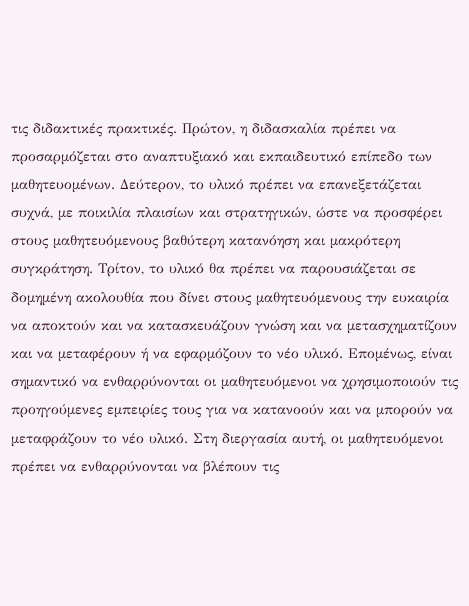τις διδακτικές πρακτικές. Πρώτον, η διδασκαλία πρέπει να προσαρμόζεται στο αναπτυξιακό και εκπαιδευτικό επίπεδο των μαθητευομένων. Δεύτερον, το υλικό πρέπει να επανεξετάζεται συχνά, με ποικιλία πλαισίων και στρατηγικών, ώστε να προσφέρει στους μαθητευόμενους βαθύτερη κατανόηση και μακρότερη συγκράτηση. Τρίτον, το υλικό θα πρέπει να παρουσιάζεται σε δομημένη ακολουθία που δίνει στους μαθητευόμενους την ευκαιρία να αποκτούν και να κατασκευάζουν γνώση και να μετασχηματίζουν και να μεταφέρουν ή να εφαρμόζουν το νέο υλικό. Επομένως, είναι σημαντικό να ενθαρρύνονται οι μαθητευόμενοι να χρησιμοποιούν τις προηγούμενες εμπειρίες τους για να κατανοούν και να μπορούν να μεταφράζουν το νέο υλικό. Στη διεργασία αυτή, οι μαθητευόμενοι πρέπει να ενθαρρύνονται να βλέπουν τις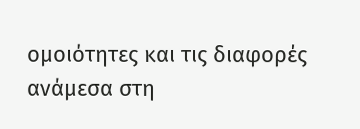ομοιότητες και τις διαφορές ανάμεσα στη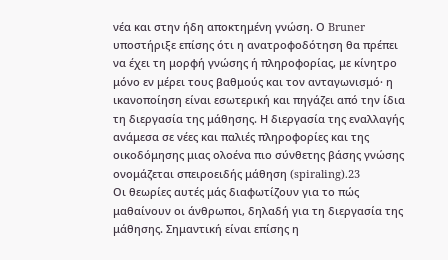νέα και στην ήδη αποκτημένη γνώση. Ο Bruner υποστήριξε επίσης ότι η ανατροφοδότηση θα πρέπει να έχει τη μορφή γνώσης ή πληροφορίας, με κίνητρο μόνο εν μέρει τους βαθμούς και τον ανταγωνισμό· η ικανοποίηση είναι εσωτερική και πηγάζει από την ίδια τη διεργασία της μάθησης. Η διεργασία της εναλλαγής ανάμεσα σε νέες και παλιές πληροφορίες και της οικοδόμησης μιας ολοένα πιο σύνθετης βάσης γνώσης ονομάζεται σπειροειδής μάθηση (spiraling).23
Οι θεωρίες αυτές μάς διαφωτίζουν για το πώς μαθαίνουν οι άνθρωποι, δηλαδή για τη διεργασία της μάθησης. Σημαντική είναι επίσης η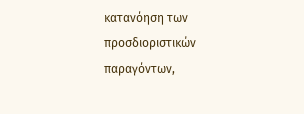κατανόηση των προσδιοριστικών παραγόντων,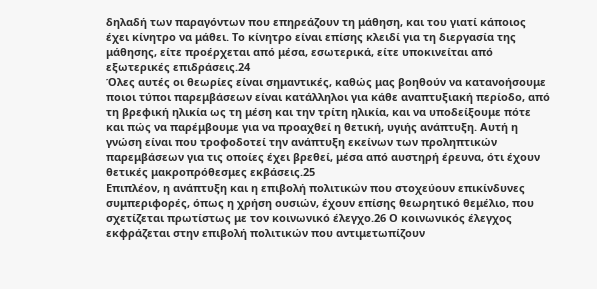δηλαδή των παραγόντων που επηρεάζουν τη μάθηση, και του γιατί κάποιος έχει κίνητρο να μάθει. Το κίνητρο είναι επίσης κλειδί για τη διεργασία της μάθησης, είτε προέρχεται από μέσα, εσωτερικά, είτε υποκινείται από εξωτερικές επιδράσεις.24
Όλες αυτές οι θεωρίες είναι σημαντικές, καθώς μας βοηθούν να κατανοήσουμε ποιοι τύποι παρεμβάσεων είναι κατάλληλοι για κάθε αναπτυξιακή περίοδο, από τη βρεφική ηλικία ως τη μέση και την τρίτη ηλικία, και να υποδείξουμε πότε και πώς να παρέμβουμε για να προαχθεί η θετική, υγιής ανάπτυξη. Αυτή η γνώση είναι που τροφοδοτεί την ανάπτυξη εκείνων των προληπτικών παρεμβάσεων για τις οποίες έχει βρεθεί, μέσα από αυστηρή έρευνα, ότι έχουν θετικές μακροπρόθεσμες εκβάσεις.25
Επιπλέον, η ανάπτυξη και η επιβολή πολιτικών που στοχεύουν επικίνδυνες συμπεριφορές, όπως η χρήση ουσιών, έχουν επίσης θεωρητικό θεμέλιο, που σχετίζεται πρωτίστως με τον κοινωνικό έλεγχο.26 Ο κοινωνικός έλεγχος εκφράζεται στην επιβολή πολιτικών που αντιμετωπίζουν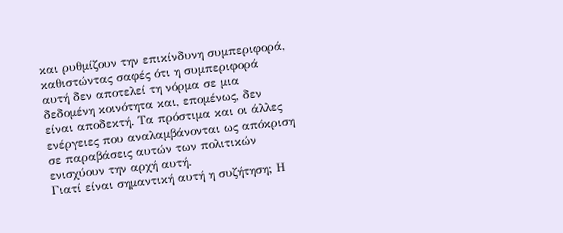και ρυθμίζουν την επικίνδυνη συμπεριφορά, καθιστώντας σαφές ότι η συμπεριφορά αυτή δεν αποτελεί τη νόρμα σε μια δεδομένη κοινότητα και, επομένως, δεν είναι αποδεκτή. Τα πρόστιμα και οι άλλες ενέργειες που αναλαμβάνονται ως απόκριση σε παραβάσεις αυτών των πολιτικών ενισχύουν την αρχή αυτή.
Γιατί είναι σημαντική αυτή η συζήτηση; Η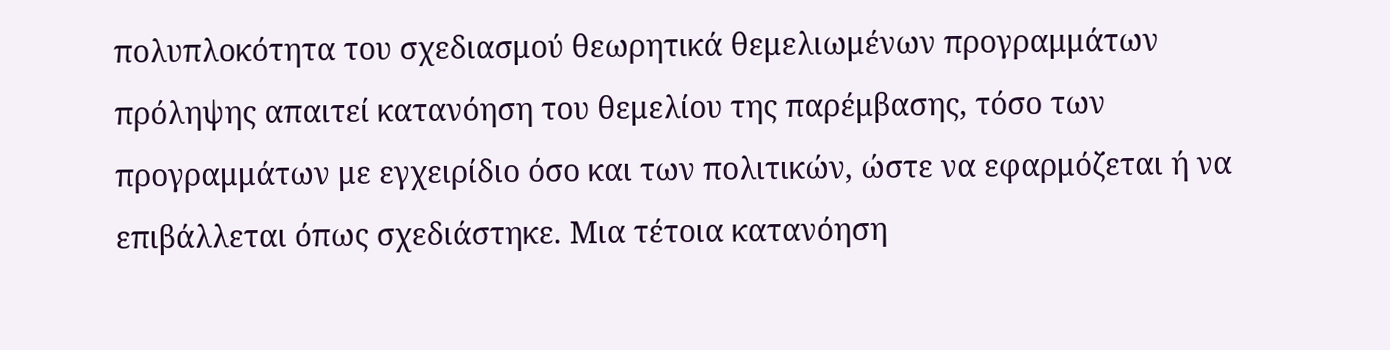πολυπλοκότητα του σχεδιασμού θεωρητικά θεμελιωμένων προγραμμάτων πρόληψης απαιτεί κατανόηση του θεμελίου της παρέμβασης, τόσο των προγραμμάτων με εγχειρίδιο όσο και των πολιτικών, ώστε να εφαρμόζεται ή να επιβάλλεται όπως σχεδιάστηκε. Μια τέτοια κατανόηση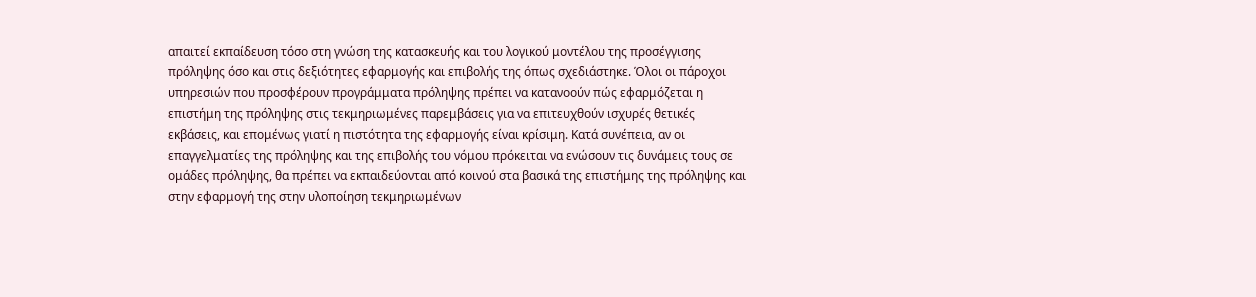απαιτεί εκπαίδευση τόσο στη γνώση της κατασκευής και του λογικού μοντέλου της προσέγγισης πρόληψης όσο και στις δεξιότητες εφαρμογής και επιβολής της όπως σχεδιάστηκε. Όλοι οι πάροχοι υπηρεσιών που προσφέρουν προγράμματα πρόληψης πρέπει να κατανοούν πώς εφαρμόζεται η επιστήμη της πρόληψης στις τεκμηριωμένες παρεμβάσεις για να επιτευχθούν ισχυρές θετικές εκβάσεις, και επομένως γιατί η πιστότητα της εφαρμογής είναι κρίσιμη. Κατά συνέπεια, αν οι επαγγελματίες της πρόληψης και της επιβολής του νόμου πρόκειται να ενώσουν τις δυνάμεις τους σε ομάδες πρόληψης, θα πρέπει να εκπαιδεύονται από κοινού στα βασικά της επιστήμης της πρόληψης και στην εφαρμογή της στην υλοποίηση τεκμηριωμένων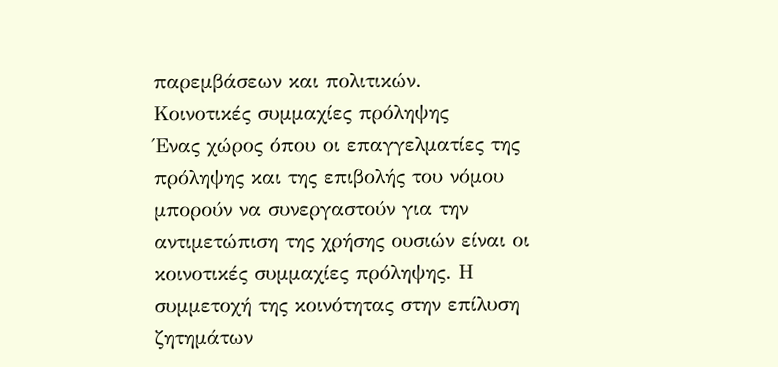παρεμβάσεων και πολιτικών.
Κοινοτικές συμμαχίες πρόληψης
Ένας χώρος όπου οι επαγγελματίες της πρόληψης και της επιβολής του νόμου μπορούν να συνεργαστούν για την αντιμετώπιση της χρήσης ουσιών είναι οι κοινοτικές συμμαχίες πρόληψης. Η συμμετοχή της κοινότητας στην επίλυση ζητημάτων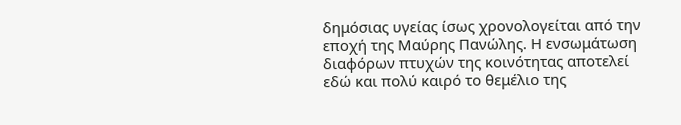δημόσιας υγείας ίσως χρονολογείται από την εποχή της Μαύρης Πανώλης. Η ενσωμάτωση διαφόρων πτυχών της κοινότητας αποτελεί εδώ και πολύ καιρό το θεμέλιο της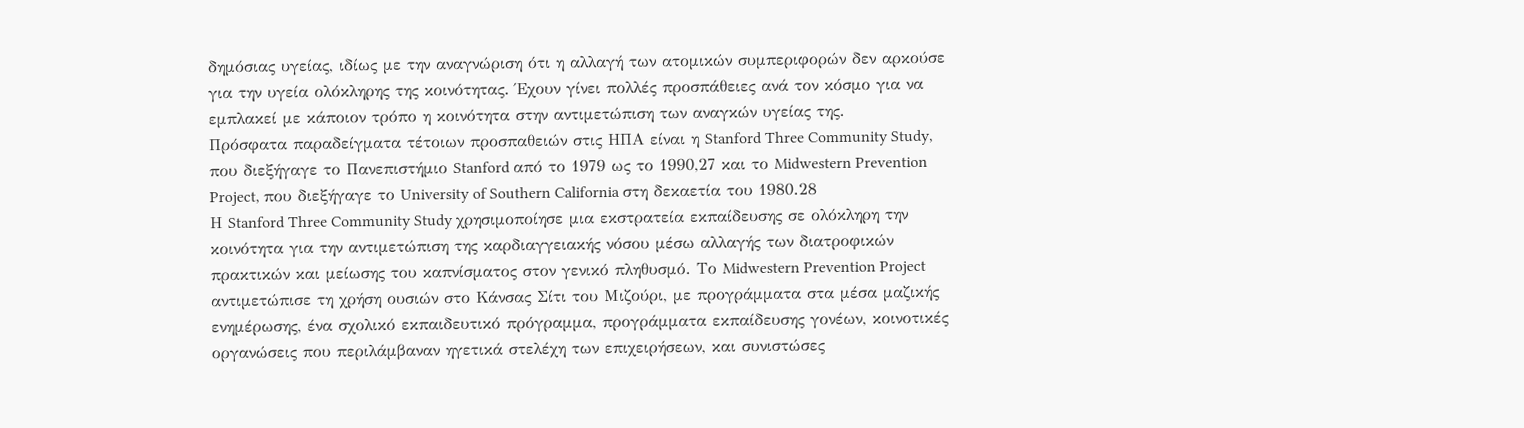δημόσιας υγείας, ιδίως με την αναγνώριση ότι η αλλαγή των ατομικών συμπεριφορών δεν αρκούσε για την υγεία ολόκληρης της κοινότητας. Έχουν γίνει πολλές προσπάθειες ανά τον κόσμο για να εμπλακεί με κάποιον τρόπο η κοινότητα στην αντιμετώπιση των αναγκών υγείας της.
Πρόσφατα παραδείγματα τέτοιων προσπαθειών στις ΗΠΑ είναι η Stanford Three Community Study, που διεξήγαγε το Πανεπιστήμιο Stanford από το 1979 ως το 1990,27 και το Midwestern Prevention Project, που διεξήγαγε το University of Southern California στη δεκαετία του 1980.28
Η Stanford Three Community Study χρησιμοποίησε μια εκστρατεία εκπαίδευσης σε ολόκληρη την κοινότητα για την αντιμετώπιση της καρδιαγγειακής νόσου μέσω αλλαγής των διατροφικών πρακτικών και μείωσης του καπνίσματος στον γενικό πληθυσμό. Το Midwestern Prevention Project αντιμετώπισε τη χρήση ουσιών στο Κάνσας Σίτι του Μιζούρι, με προγράμματα στα μέσα μαζικής ενημέρωσης, ένα σχολικό εκπαιδευτικό πρόγραμμα, προγράμματα εκπαίδευσης γονέων, κοινοτικές οργανώσεις που περιλάμβαναν ηγετικά στελέχη των επιχειρήσεων, και συνιστώσες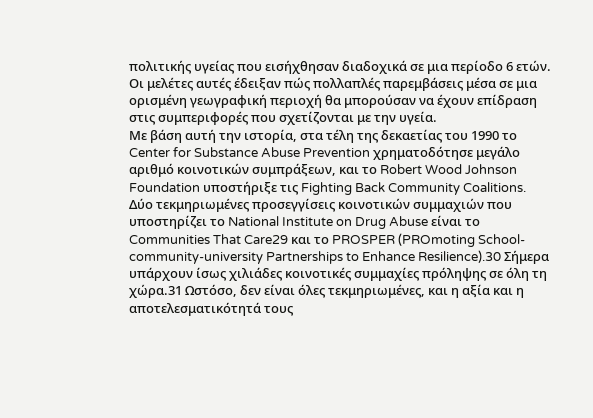πολιτικής υγείας που εισήχθησαν διαδοχικά σε μια περίοδο 6 ετών. Οι μελέτες αυτές έδειξαν πώς πολλαπλές παρεμβάσεις μέσα σε μια ορισμένη γεωγραφική περιοχή θα μπορούσαν να έχουν επίδραση στις συμπεριφορές που σχετίζονται με την υγεία.
Με βάση αυτή την ιστορία, στα τέλη της δεκαετίας του 1990 το Center for Substance Abuse Prevention χρηματοδότησε μεγάλο αριθμό κοινοτικών συμπράξεων, και το Robert Wood Johnson Foundation υποστήριξε τις Fighting Back Community Coalitions. Δύο τεκμηριωμένες προσεγγίσεις κοινοτικών συμμαχιών που υποστηρίζει το National Institute on Drug Abuse είναι το Communities That Care29 και το PROSPER (PROmoting School-community-university Partnerships to Enhance Resilience).30 Σήμερα υπάρχουν ίσως χιλιάδες κοινοτικές συμμαχίες πρόληψης σε όλη τη χώρα.31 Ωστόσο, δεν είναι όλες τεκμηριωμένες, και η αξία και η αποτελεσματικότητά τους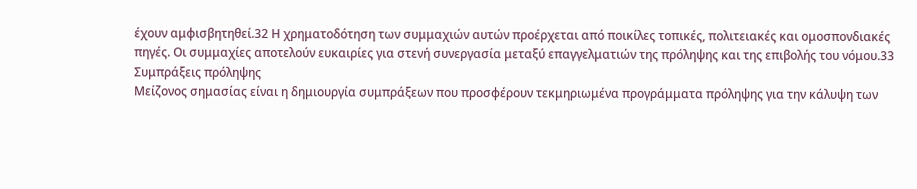έχουν αμφισβητηθεί.32 Η χρηματοδότηση των συμμαχιών αυτών προέρχεται από ποικίλες τοπικές, πολιτειακές και ομοσπονδιακές πηγές. Οι συμμαχίες αποτελούν ευκαιρίες για στενή συνεργασία μεταξύ επαγγελματιών της πρόληψης και της επιβολής του νόμου.33
Συμπράξεις πρόληψης
Μείζονος σημασίας είναι η δημιουργία συμπράξεων που προσφέρουν τεκμηριωμένα προγράμματα πρόληψης για την κάλυψη των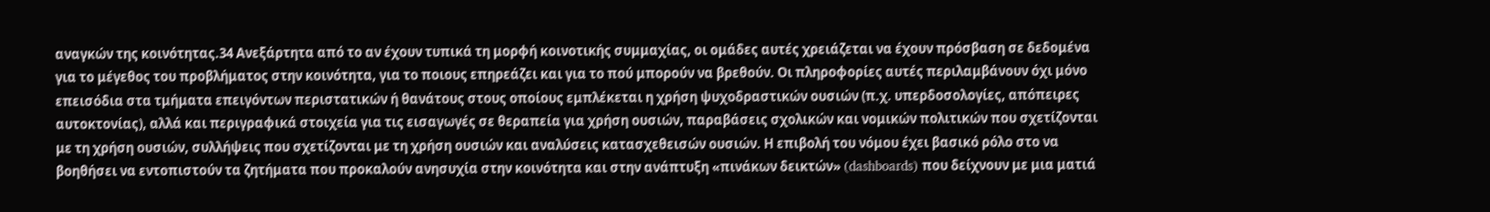αναγκών της κοινότητας.34 Ανεξάρτητα από το αν έχουν τυπικά τη μορφή κοινοτικής συμμαχίας, οι ομάδες αυτές χρειάζεται να έχουν πρόσβαση σε δεδομένα για το μέγεθος του προβλήματος στην κοινότητα, για το ποιους επηρεάζει και για το πού μπορούν να βρεθούν. Οι πληροφορίες αυτές περιλαμβάνουν όχι μόνο επεισόδια στα τμήματα επειγόντων περιστατικών ή θανάτους στους οποίους εμπλέκεται η χρήση ψυχοδραστικών ουσιών (π.χ. υπερδοσολογίες, απόπειρες αυτοκτονίας), αλλά και περιγραφικά στοιχεία για τις εισαγωγές σε θεραπεία για χρήση ουσιών, παραβάσεις σχολικών και νομικών πολιτικών που σχετίζονται με τη χρήση ουσιών, συλλήψεις που σχετίζονται με τη χρήση ουσιών και αναλύσεις κατασχεθεισών ουσιών. Η επιβολή του νόμου έχει βασικό ρόλο στο να βοηθήσει να εντοπιστούν τα ζητήματα που προκαλούν ανησυχία στην κοινότητα και στην ανάπτυξη «πινάκων δεικτών» (dashboards) που δείχνουν με μια ματιά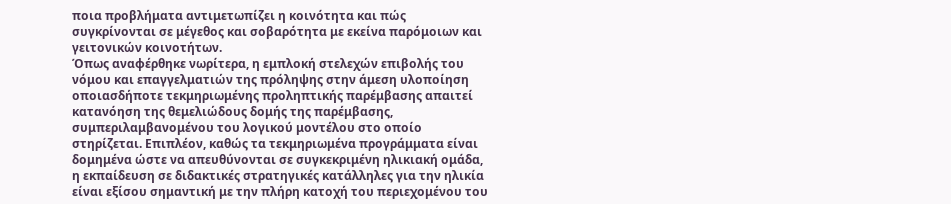ποια προβλήματα αντιμετωπίζει η κοινότητα και πώς συγκρίνονται σε μέγεθος και σοβαρότητα με εκείνα παρόμοιων και γειτονικών κοινοτήτων.
Όπως αναφέρθηκε νωρίτερα, η εμπλοκή στελεχών επιβολής του νόμου και επαγγελματιών της πρόληψης στην άμεση υλοποίηση οποιασδήποτε τεκμηριωμένης προληπτικής παρέμβασης απαιτεί κατανόηση της θεμελιώδους δομής της παρέμβασης, συμπεριλαμβανομένου του λογικού μοντέλου στο οποίο στηρίζεται. Επιπλέον, καθώς τα τεκμηριωμένα προγράμματα είναι δομημένα ώστε να απευθύνονται σε συγκεκριμένη ηλικιακή ομάδα, η εκπαίδευση σε διδακτικές στρατηγικές κατάλληλες για την ηλικία είναι εξίσου σημαντική με την πλήρη κατοχή του περιεχομένου του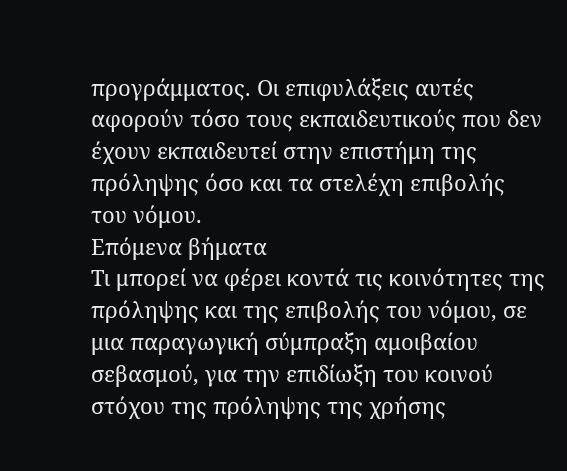προγράμματος. Οι επιφυλάξεις αυτές αφορούν τόσο τους εκπαιδευτικούς που δεν έχουν εκπαιδευτεί στην επιστήμη της πρόληψης όσο και τα στελέχη επιβολής του νόμου.
Επόμενα βήματα
Τι μπορεί να φέρει κοντά τις κοινότητες της πρόληψης και της επιβολής του νόμου, σε μια παραγωγική σύμπραξη αμοιβαίου σεβασμού, για την επιδίωξη του κοινού στόχου της πρόληψης της χρήσης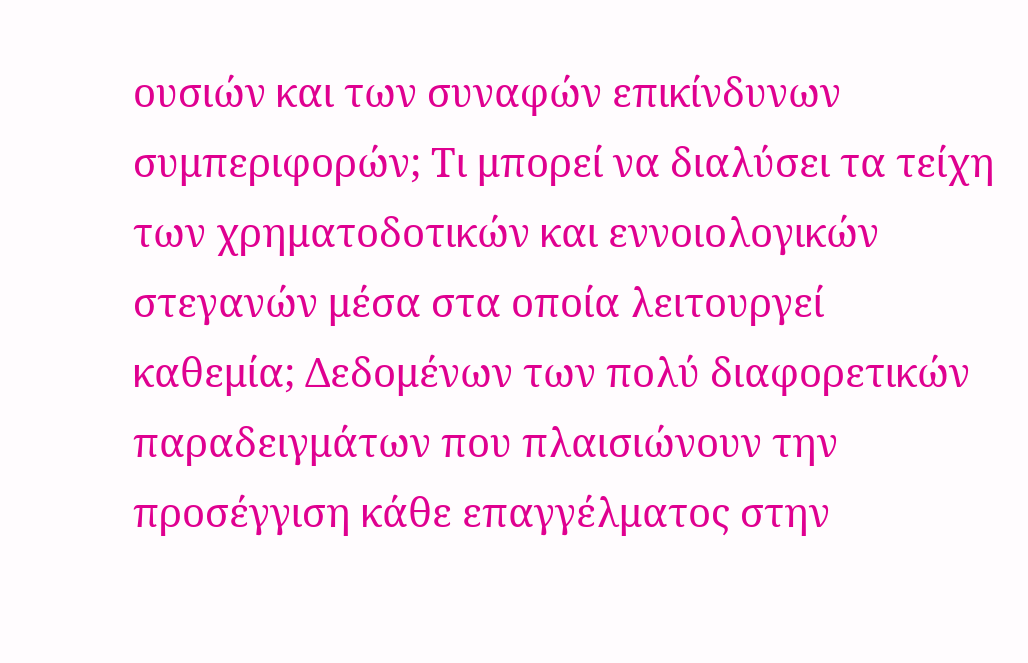ουσιών και των συναφών επικίνδυνων συμπεριφορών; Τι μπορεί να διαλύσει τα τείχη των χρηματοδοτικών και εννοιολογικών στεγανών μέσα στα οποία λειτουργεί καθεμία; Δεδομένων των πολύ διαφορετικών παραδειγμάτων που πλαισιώνουν την προσέγγιση κάθε επαγγέλματος στην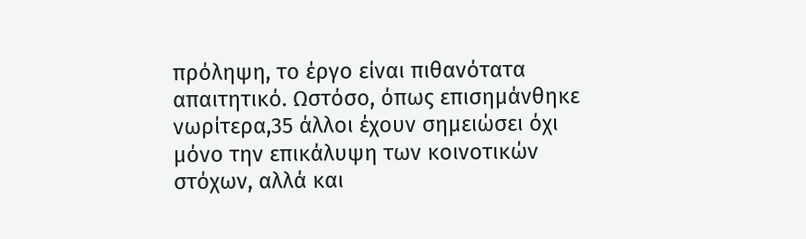πρόληψη, το έργο είναι πιθανότατα απαιτητικό. Ωστόσο, όπως επισημάνθηκε νωρίτερα,35 άλλοι έχουν σημειώσει όχι μόνο την επικάλυψη των κοινοτικών στόχων, αλλά και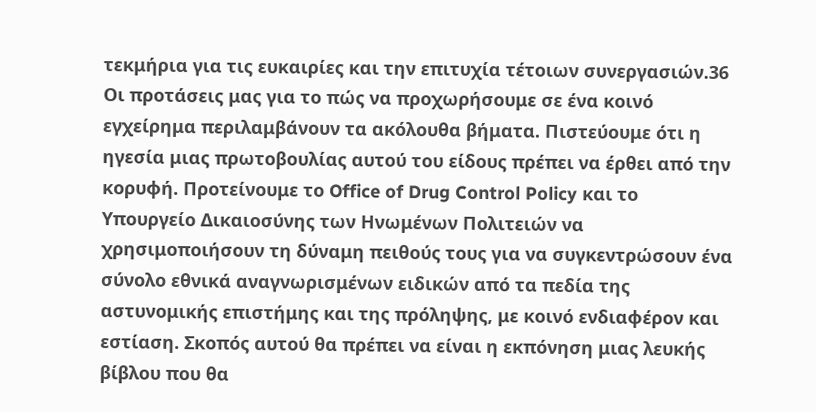τεκμήρια για τις ευκαιρίες και την επιτυχία τέτοιων συνεργασιών.36 Οι προτάσεις μας για το πώς να προχωρήσουμε σε ένα κοινό εγχείρημα περιλαμβάνουν τα ακόλουθα βήματα. Πιστεύουμε ότι η ηγεσία μιας πρωτοβουλίας αυτού του είδους πρέπει να έρθει από την κορυφή. Προτείνουμε το Office of Drug Control Policy και το Υπουργείο Δικαιοσύνης των Ηνωμένων Πολιτειών να χρησιμοποιήσουν τη δύναμη πειθούς τους για να συγκεντρώσουν ένα σύνολο εθνικά αναγνωρισμένων ειδικών από τα πεδία της αστυνομικής επιστήμης και της πρόληψης, με κοινό ενδιαφέρον και εστίαση. Σκοπός αυτού θα πρέπει να είναι η εκπόνηση μιας λευκής βίβλου που θα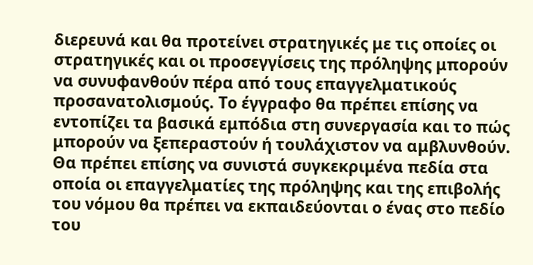διερευνά και θα προτείνει στρατηγικές με τις οποίες οι στρατηγικές και οι προσεγγίσεις της πρόληψης μπορούν να συνυφανθούν πέρα από τους επαγγελματικούς προσανατολισμούς. Το έγγραφο θα πρέπει επίσης να εντοπίζει τα βασικά εμπόδια στη συνεργασία και το πώς μπορούν να ξεπεραστούν ή τουλάχιστον να αμβλυνθούν. Θα πρέπει επίσης να συνιστά συγκεκριμένα πεδία στα οποία οι επαγγελματίες της πρόληψης και της επιβολής του νόμου θα πρέπει να εκπαιδεύονται ο ένας στο πεδίο του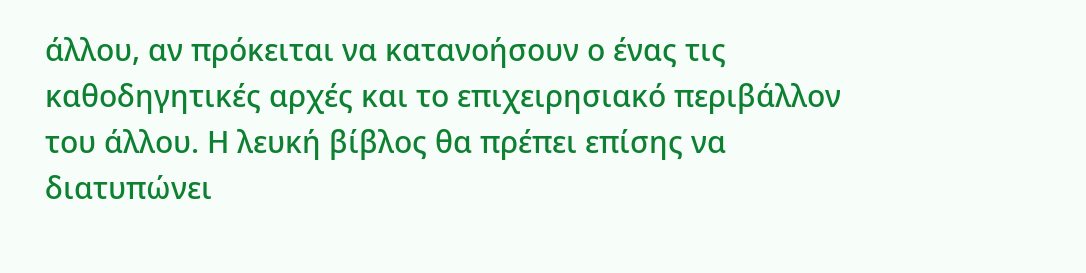άλλου, αν πρόκειται να κατανοήσουν ο ένας τις καθοδηγητικές αρχές και το επιχειρησιακό περιβάλλον του άλλου. Η λευκή βίβλος θα πρέπει επίσης να διατυπώνει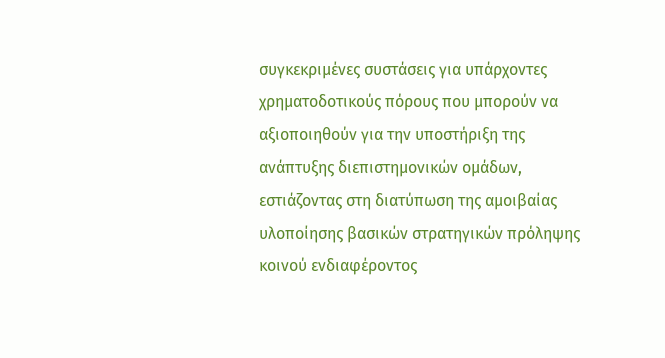συγκεκριμένες συστάσεις για υπάρχοντες χρηματοδοτικούς πόρους που μπορούν να αξιοποιηθούν για την υποστήριξη της ανάπτυξης διεπιστημονικών ομάδων, εστιάζοντας στη διατύπωση της αμοιβαίας υλοποίησης βασικών στρατηγικών πρόληψης κοινού ενδιαφέροντος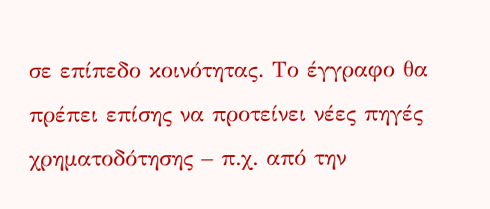σε επίπεδο κοινότητας. Το έγγραφο θα πρέπει επίσης να προτείνει νέες πηγές χρηματοδότησης – π.χ. από την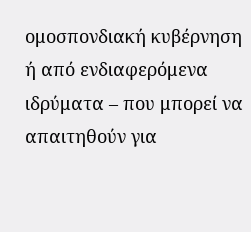ομοσπονδιακή κυβέρνηση ή από ενδιαφερόμενα ιδρύματα – που μπορεί να απαιτηθούν για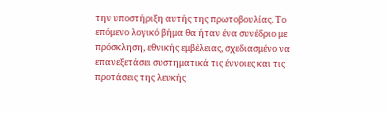την υποστήριξη αυτής της πρωτοβουλίας. Το επόμενο λογικό βήμα θα ήταν ένα συνέδριο με πρόσκληση, εθνικής εμβέλειας, σχεδιασμένο να επανεξετάσει συστηματικά τις έννοιες και τις προτάσεις της λευκής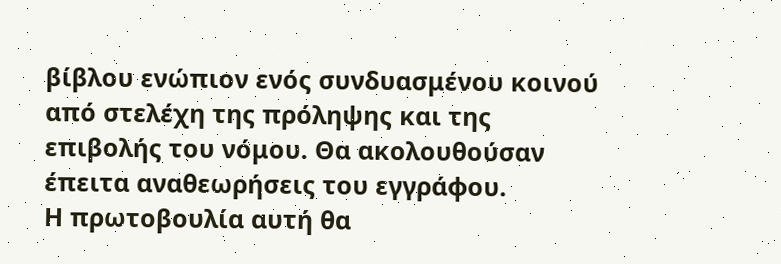βίβλου ενώπιον ενός συνδυασμένου κοινού από στελέχη της πρόληψης και της επιβολής του νόμου. Θα ακολουθούσαν έπειτα αναθεωρήσεις του εγγράφου.
Η πρωτοβουλία αυτή θα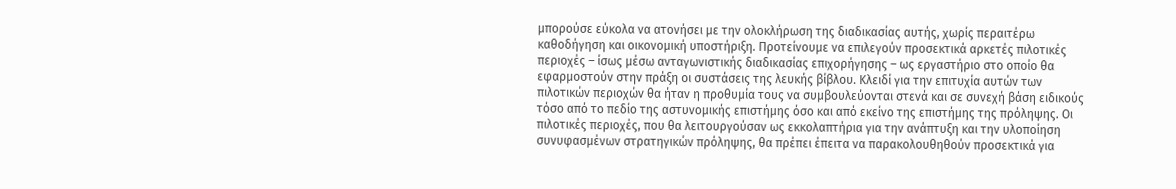μπορούσε εύκολα να ατονήσει με την ολοκλήρωση της διαδικασίας αυτής, χωρίς περαιτέρω καθοδήγηση και οικονομική υποστήριξη. Προτείνουμε να επιλεγούν προσεκτικά αρκετές πιλοτικές περιοχές – ίσως μέσω ανταγωνιστικής διαδικασίας επιχορήγησης – ως εργαστήριο στο οποίο θα εφαρμοστούν στην πράξη οι συστάσεις της λευκής βίβλου. Κλειδί για την επιτυχία αυτών των πιλοτικών περιοχών θα ήταν η προθυμία τους να συμβουλεύονται στενά και σε συνεχή βάση ειδικούς τόσο από το πεδίο της αστυνομικής επιστήμης όσο και από εκείνο της επιστήμης της πρόληψης. Οι πιλοτικές περιοχές, που θα λειτουργούσαν ως εκκολαπτήρια για την ανάπτυξη και την υλοποίηση συνυφασμένων στρατηγικών πρόληψης, θα πρέπει έπειτα να παρακολουθηθούν προσεκτικά για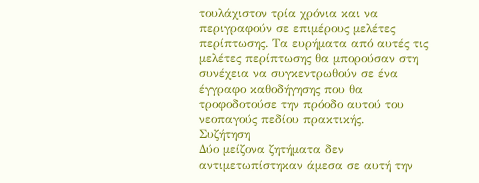τουλάχιστον τρία χρόνια και να περιγραφούν σε επιμέρους μελέτες περίπτωσης. Τα ευρήματα από αυτές τις μελέτες περίπτωσης θα μπορούσαν στη συνέχεια να συγκεντρωθούν σε ένα έγγραφο καθοδήγησης που θα τροφοδοτούσε την πρόοδο αυτού του νεοπαγούς πεδίου πρακτικής.
Συζήτηση
Δύο μείζονα ζητήματα δεν αντιμετωπίστηκαν άμεσα σε αυτή την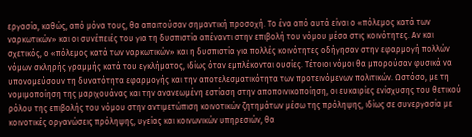εργασία, καθώς, από μόνα τους, θα απαιτούσαν σημαντική προσοχή. Το ένα από αυτά είναι ο «πόλεμος κατά των ναρκωτικών» και οι συνέπειές του για τη δυσπιστία απέναντι στην επιβολή του νόμου μέσα στις κοινότητες. Αν και σχετικός, ο «πόλεμος κατά των ναρκωτικών» και η δυσπιστία για πολλές κοινότητες οδήγησαν στην εφαρμογή πολλών νόμων σκληρής γραμμής κατά του εγκλήματος, ιδίως όταν εμπλέκονται ουσίες. Τέτοιοι νόμοι θα μπορούσαν φυσικά να υπονομεύσουν τη δυνατότητα εφαρμογής και την αποτελεσματικότητα των προτεινόμενων πολιτικών. Ωστόσο, με τη νομιμοποίηση της μαριχουάνας και την ανανεωμένη εστίαση στην αποποινικοποίηση, οι ευκαιρίες ενίσχυσης του θετικού ρόλου της επιβολής του νόμου στην αντιμετώπιση κοινοτικών ζητημάτων μέσω της πρόληψης, ιδίως σε συνεργασία με κοινοτικές οργανώσεις πρόληψης, υγείας και κοινωνικών υπηρεσιών, θα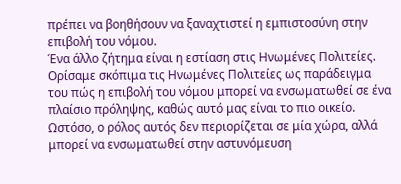πρέπει να βοηθήσουν να ξαναχτιστεί η εμπιστοσύνη στην επιβολή του νόμου.
Ένα άλλο ζήτημα είναι η εστίαση στις Ηνωμένες Πολιτείες. Ορίσαμε σκόπιμα τις Ηνωμένες Πολιτείες ως παράδειγμα του πώς η επιβολή του νόμου μπορεί να ενσωματωθεί σε ένα πλαίσιο πρόληψης, καθώς αυτό μας είναι το πιο οικείο. Ωστόσο, ο ρόλος αυτός δεν περιορίζεται σε μία χώρα, αλλά μπορεί να ενσωματωθεί στην αστυνόμευση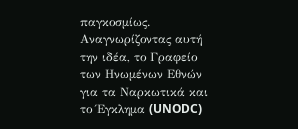παγκοσμίως. Αναγνωρίζοντας αυτή την ιδέα, το Γραφείο των Ηνωμένων Εθνών για τα Ναρκωτικά και το Έγκλημα (UNODC)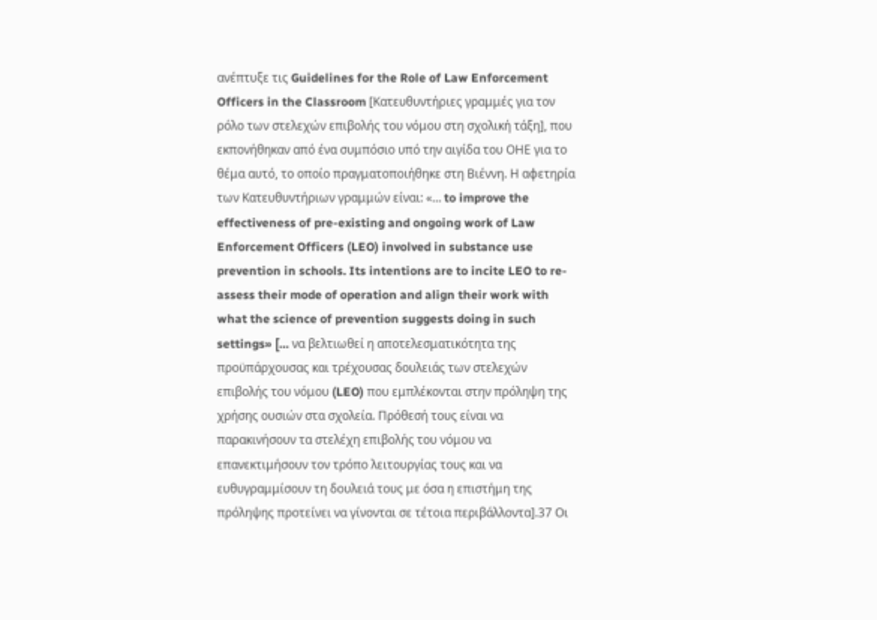ανέπτυξε τις Guidelines for the Role of Law Enforcement Officers in the Classroom [Κατευθυντήριες γραμμές για τον ρόλο των στελεχών επιβολής του νόμου στη σχολική τάξη], που εκπονήθηκαν από ένα συμπόσιο υπό την αιγίδα του ΟΗΕ για το θέμα αυτό, το οποίο πραγματοποιήθηκε στη Βιέννη. Η αφετηρία των Κατευθυντήριων γραμμών είναι: «… to improve the effectiveness of pre-existing and ongoing work of Law Enforcement Officers (LEO) involved in substance use prevention in schools. Its intentions are to incite LEO to re-assess their mode of operation and align their work with what the science of prevention suggests doing in such settings» [… να βελτιωθεί η αποτελεσματικότητα της προϋπάρχουσας και τρέχουσας δουλειάς των στελεχών επιβολής του νόμου (LEO) που εμπλέκονται στην πρόληψη της χρήσης ουσιών στα σχολεία. Πρόθεσή τους είναι να παρακινήσουν τα στελέχη επιβολής του νόμου να επανεκτιμήσουν τον τρόπο λειτουργίας τους και να ευθυγραμμίσουν τη δουλειά τους με όσα η επιστήμη της πρόληψης προτείνει να γίνονται σε τέτοια περιβάλλοντα].37 Οι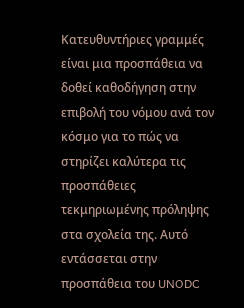Κατευθυντήριες γραμμές είναι μια προσπάθεια να δοθεί καθοδήγηση στην επιβολή του νόμου ανά τον κόσμο για το πώς να στηρίζει καλύτερα τις προσπάθειες τεκμηριωμένης πρόληψης στα σχολεία της. Αυτό εντάσσεται στην προσπάθεια του UNODC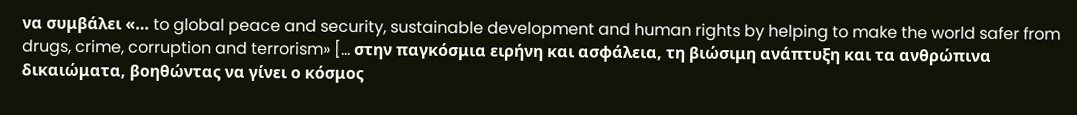να συμβάλει «… to global peace and security, sustainable development and human rights by helping to make the world safer from drugs, crime, corruption and terrorism» [… στην παγκόσμια ειρήνη και ασφάλεια, τη βιώσιμη ανάπτυξη και τα ανθρώπινα δικαιώματα, βοηθώντας να γίνει ο κόσμος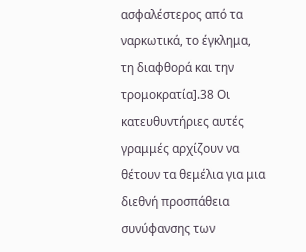ασφαλέστερος από τα ναρκωτικά, το έγκλημα, τη διαφθορά και την τρομοκρατία].38 Οι κατευθυντήριες αυτές γραμμές αρχίζουν να θέτουν τα θεμέλια για μια διεθνή προσπάθεια συνύφανσης των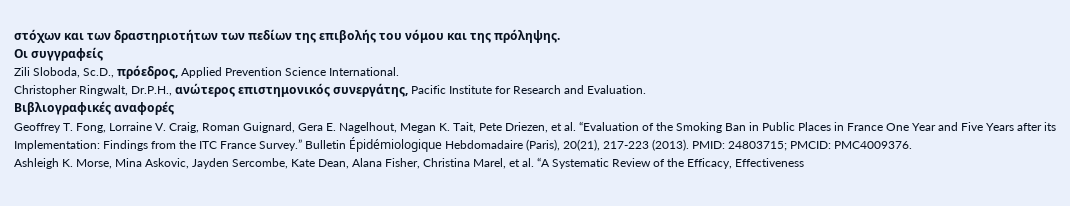στόχων και των δραστηριοτήτων των πεδίων της επιβολής του νόμου και της πρόληψης.
Οι συγγραφείς
Zili Sloboda, Sc.D., πρόεδρος, Applied Prevention Science International.
Christopher Ringwalt, Dr.P.H., ανώτερος επιστημονικός συνεργάτης, Pacific Institute for Research and Evaluation.
Βιβλιογραφικές αναφορές
Geoffrey T. Fong, Lorraine V. Craig, Roman Guignard, Gera E. Nagelhout, Megan K. Tait, Pete Driezen, et al. “Evaluation of the Smoking Ban in Public Places in France One Year and Five Years after its Implementation: Findings from the ITC France Survey.” Bulletin Épidémiologique Hebdomadaire (Paris), 20(21), 217-223 (2013). PMID: 24803715; PMCID: PMC4009376.
Ashleigh K. Morse, Mina Askovic, Jayden Sercombe, Kate Dean, Alana Fisher, Christina Marel, et al. “A Systematic Review of the Efficacy, Effectiveness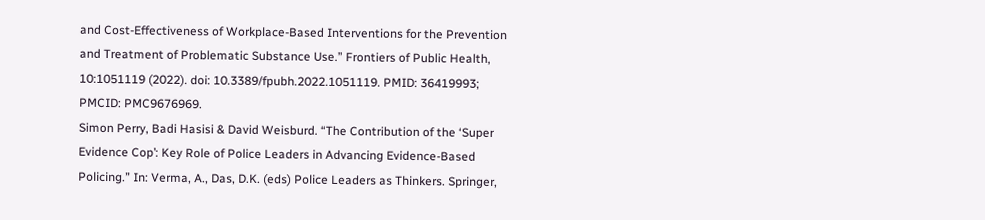and Cost-Effectiveness of Workplace-Based Interventions for the Prevention and Treatment of Problematic Substance Use.” Frontiers of Public Health, 10:1051119 (2022). doi: 10.3389/fpubh.2022.1051119. PMID: 36419993; PMCID: PMC9676969.
Simon Perry, Badi Hasisi & David Weisburd. “The Contribution of the ‘Super Evidence Cop’: Key Role of Police Leaders in Advancing Evidence-Based Policing.” In: Verma, A., Das, D.K. (eds) Police Leaders as Thinkers. Springer,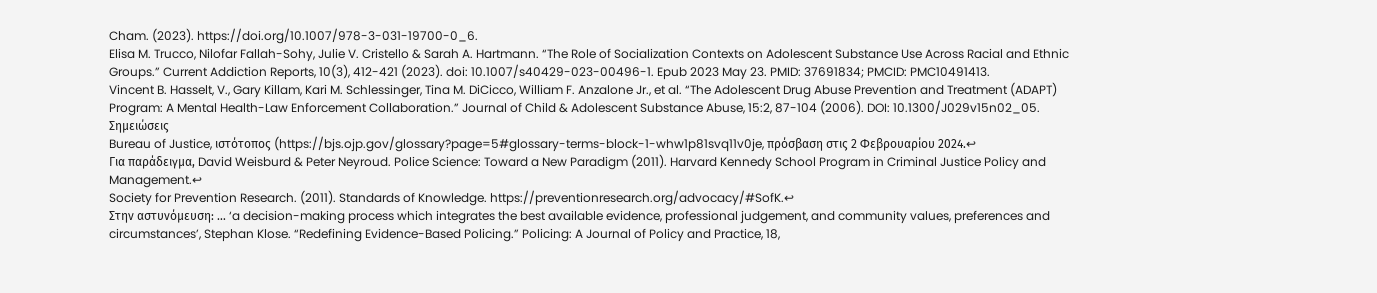Cham. (2023). https://doi.org/10.1007/978-3-031-19700-0_6.
Elisa M. Trucco, Nilofar Fallah-Sohy, Julie V. Cristello & Sarah A. Hartmann. “The Role of Socialization Contexts on Adolescent Substance Use Across Racial and Ethnic Groups.” Current Addiction Reports, 10(3), 412-421 (2023). doi: 10.1007/s40429-023-00496-1. Epub 2023 May 23. PMID: 37691834; PMCID: PMC10491413.
Vincent B. Hasselt, V., Gary Killam, Kari M. Schlessinger, Tina M. DiCicco, William F. Anzalone Jr., et al. “The Adolescent Drug Abuse Prevention and Treatment (ADAPT) Program: A Mental Health-Law Enforcement Collaboration.” Journal of Child & Adolescent Substance Abuse, 15:2, 87-104 (2006). DOI: 10.1300/J029v15n02_05.
Σημειώσεις
Bureau of Justice, ιστότοπος (https://bjs.ojp.gov/glossary?page=5#glossary-terms-block-1-whw1p81svq11v0je, πρόσβαση στις 2 Φεβρουαρίου 2024.↩
Για παράδειγμα, David Weisburd & Peter Neyroud. Police Science: Toward a New Paradigm (2011). Harvard Kennedy School Program in Criminal Justice Policy and Management.↩
Society for Prevention Research. (2011). Standards of Knowledge. https://preventionresearch.org/advocacy/#SofK.↩
Στην αστυνόμευση: … ‘a decision-making process which integrates the best available evidence, professional judgement, and community values, preferences and circumstances’, Stephan Klose. “Redefining Evidence-Based Policing.” Policing: A Journal of Policy and Practice, 18,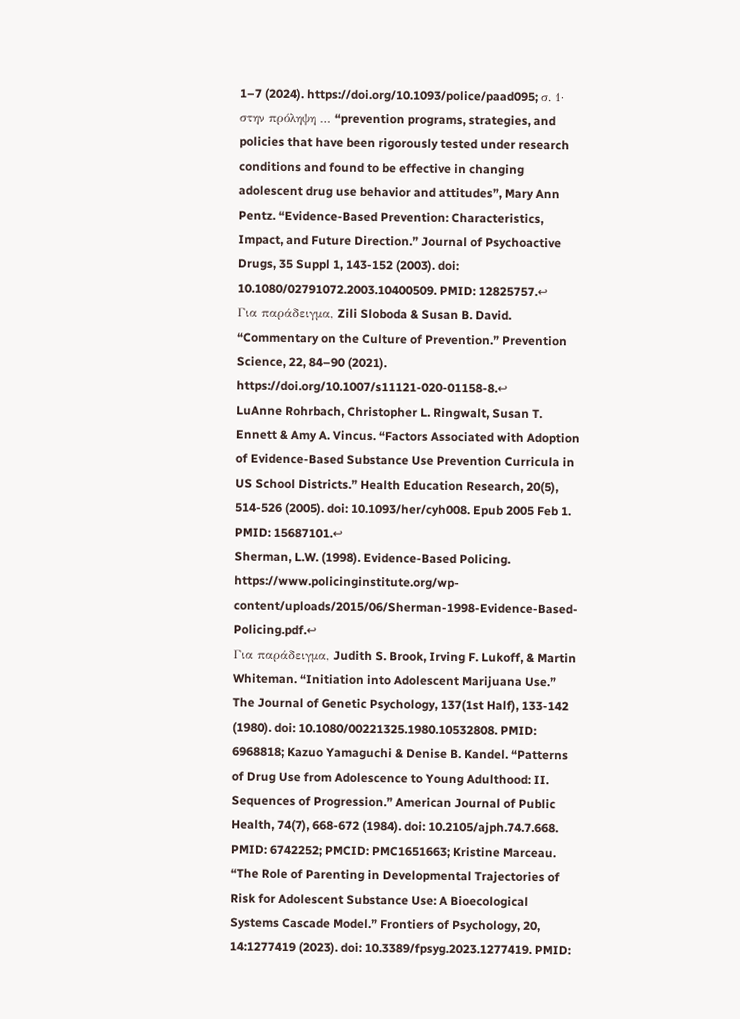1–7 (2024). https://doi.org/10.1093/police/paad095; σ. 1· στην πρόληψη … “prevention programs, strategies, and policies that have been rigorously tested under research conditions and found to be effective in changing adolescent drug use behavior and attitudes”, Mary Ann Pentz. “Evidence-Based Prevention: Characteristics, Impact, and Future Direction.” Journal of Psychoactive Drugs, 35 Suppl 1, 143-152 (2003). doi: 10.1080/02791072.2003.10400509. PMID: 12825757.↩
Για παράδειγμα, Zili Sloboda & Susan B. David. “Commentary on the Culture of Prevention.” Prevention Science, 22, 84–90 (2021). https://doi.org/10.1007/s11121-020-01158-8.↩
LuAnne Rohrbach, Christopher L. Ringwalt, Susan T. Ennett & Amy A. Vincus. “Factors Associated with Adoption of Evidence-Based Substance Use Prevention Curricula in US School Districts.” Health Education Research, 20(5), 514-526 (2005). doi: 10.1093/her/cyh008. Epub 2005 Feb 1. PMID: 15687101.↩
Sherman, L.W. (1998). Evidence-Based Policing. https://www.policinginstitute.org/wp-content/uploads/2015/06/Sherman-1998-Evidence-Based-Policing.pdf.↩
Για παράδειγμα, Judith S. Brook, Irving F. Lukoff, & Martin Whiteman. “Initiation into Adolescent Marijuana Use.” The Journal of Genetic Psychology, 137(1st Half), 133-142 (1980). doi: 10.1080/00221325.1980.10532808. PMID: 6968818; Kazuo Yamaguchi & Denise B. Kandel. “Patterns of Drug Use from Adolescence to Young Adulthood: II. Sequences of Progression.” American Journal of Public Health, 74(7), 668-672 (1984). doi: 10.2105/ajph.74.7.668. PMID: 6742252; PMCID: PMC1651663; Kristine Marceau. “The Role of Parenting in Developmental Trajectories of Risk for Adolescent Substance Use: A Bioecological Systems Cascade Model.” Frontiers of Psychology, 20, 14:1277419 (2023). doi: 10.3389/fpsyg.2023.1277419. PMID: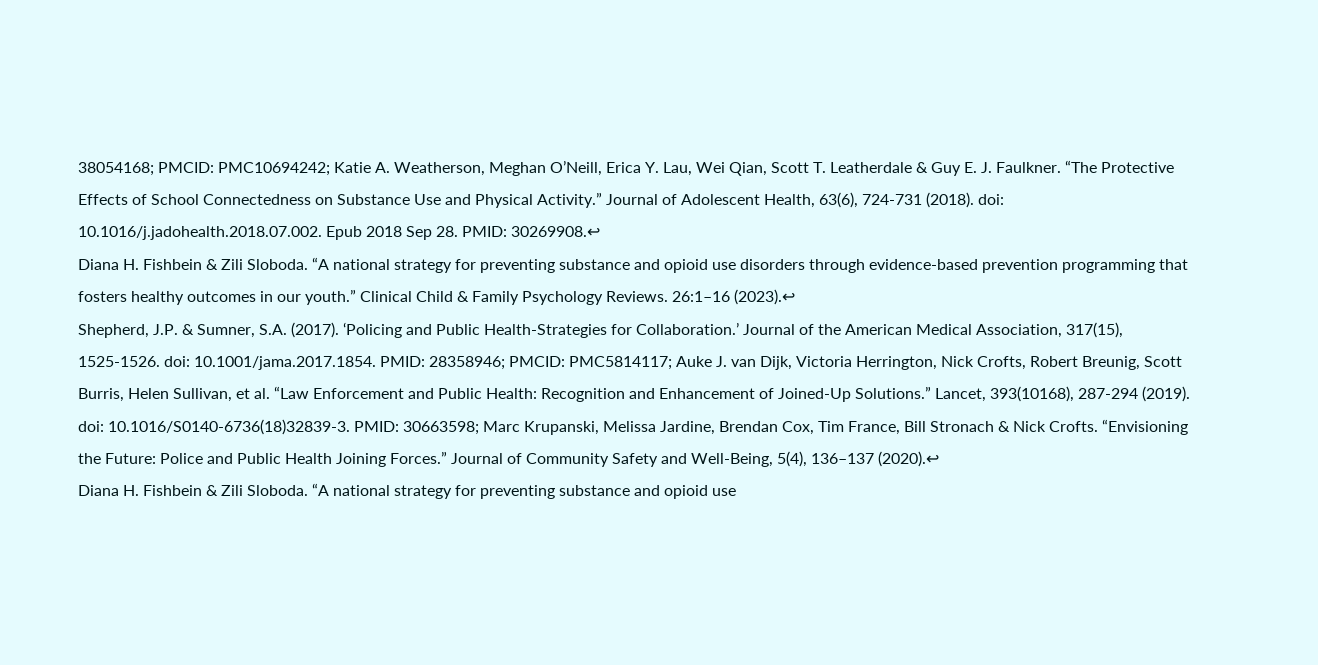38054168; PMCID: PMC10694242; Katie A. Weatherson, Meghan O’Neill, Erica Y. Lau, Wei Qian, Scott T. Leatherdale & Guy E. J. Faulkner. “The Protective Effects of School Connectedness on Substance Use and Physical Activity.” Journal of Adolescent Health, 63(6), 724-731 (2018). doi: 10.1016/j.jadohealth.2018.07.002. Epub 2018 Sep 28. PMID: 30269908.↩
Diana H. Fishbein & Zili Sloboda. “A national strategy for preventing substance and opioid use disorders through evidence-based prevention programming that fosters healthy outcomes in our youth.” Clinical Child & Family Psychology Reviews. 26:1–16 (2023).↩
Shepherd, J.P. & Sumner, S.A. (2017). ‘Policing and Public Health-Strategies for Collaboration.’ Journal of the American Medical Association, 317(15), 1525-1526. doi: 10.1001/jama.2017.1854. PMID: 28358946; PMCID: PMC5814117; Auke J. van Dijk, Victoria Herrington, Nick Crofts, Robert Breunig, Scott Burris, Helen Sullivan, et al. “Law Enforcement and Public Health: Recognition and Enhancement of Joined-Up Solutions.” Lancet, 393(10168), 287-294 (2019). doi: 10.1016/S0140-6736(18)32839-3. PMID: 30663598; Marc Krupanski, Melissa Jardine, Brendan Cox, Tim France, Bill Stronach & Nick Crofts. “Envisioning the Future: Police and Public Health Joining Forces.” Journal of Community Safety and Well-Being, 5(4), 136–137 (2020).↩
Diana H. Fishbein & Zili Sloboda. “A national strategy for preventing substance and opioid use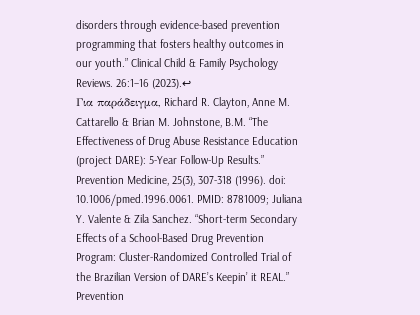disorders through evidence-based prevention programming that fosters healthy outcomes in our youth.” Clinical Child & Family Psychology Reviews. 26:1–16 (2023).↩
Για παράδειγμα, Richard R. Clayton, Anne M. Cattarello & Brian M. Johnstone, B.M. “The Effectiveness of Drug Abuse Resistance Education (project DARE): 5-Year Follow-Up Results.” Prevention Medicine, 25(3), 307-318 (1996). doi: 10.1006/pmed.1996.0061. PMID: 8781009; Juliana Y. Valente & Zila Sanchez. “Short-term Secondary Effects of a School-Based Drug Prevention Program: Cluster-Randomized Controlled Trial of the Brazilian Version of DARE’s Keepin’ it REAL.” Prevention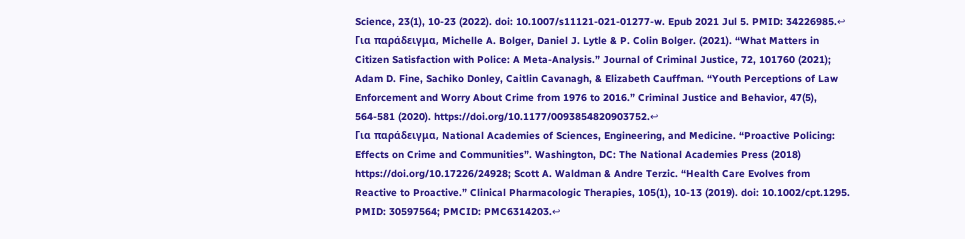Science, 23(1), 10-23 (2022). doi: 10.1007/s11121-021-01277-w. Epub 2021 Jul 5. PMID: 34226985.↩
Για παράδειγμα, Michelle A. Bolger, Daniel J. Lytle & P. Colin Bolger. (2021). “What Matters in Citizen Satisfaction with Police: A Meta-Analysis.” Journal of Criminal Justice, 72, 101760 (2021); Adam D. Fine, Sachiko Donley, Caitlin Cavanagh, & Elizabeth Cauffman. “Youth Perceptions of Law Enforcement and Worry About Crime from 1976 to 2016.” Criminal Justice and Behavior, 47(5), 564-581 (2020). https://doi.org/10.1177/0093854820903752.↩
Για παράδειγμα, National Academies of Sciences, Engineering, and Medicine. “Proactive Policing: Effects on Crime and Communities”. Washington, DC: The National Academies Press (2018) https://doi.org/10.17226/24928; Scott A. Waldman & Andre Terzic. “Health Care Evolves from Reactive to Proactive.” Clinical Pharmacologic Therapies, 105(1), 10-13 (2019). doi: 10.1002/cpt.1295. PMID: 30597564; PMCID: PMC6314203.↩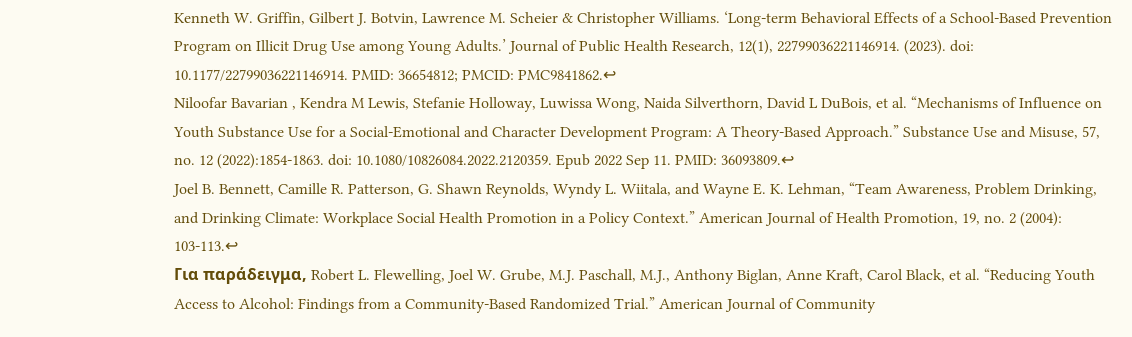Kenneth W. Griffin, Gilbert J. Botvin, Lawrence M. Scheier & Christopher Williams. ‘Long-term Behavioral Effects of a School-Based Prevention Program on Illicit Drug Use among Young Adults.’ Journal of Public Health Research, 12(1), 22799036221146914. (2023). doi: 10.1177/22799036221146914. PMID: 36654812; PMCID: PMC9841862.↩
Niloofar Bavarian , Kendra M Lewis, Stefanie Holloway, Luwissa Wong, Naida Silverthorn, David L DuBois, et al. “Mechanisms of Influence on Youth Substance Use for a Social-Emotional and Character Development Program: A Theory-Based Approach.” Substance Use and Misuse, 57, no. 12 (2022):1854-1863. doi: 10.1080/10826084.2022.2120359. Epub 2022 Sep 11. PMID: 36093809.↩
Joel B. Bennett, Camille R. Patterson, G. Shawn Reynolds, Wyndy L. Wiitala, and Wayne E. K. Lehman, “Team Awareness, Problem Drinking, and Drinking Climate: Workplace Social Health Promotion in a Policy Context.” American Journal of Health Promotion, 19, no. 2 (2004): 103-113.↩
Για παράδειγμα, Robert L. Flewelling, Joel W. Grube, M.J. Paschall, M.J., Anthony Biglan, Anne Kraft, Carol Black, et al. “Reducing Youth Access to Alcohol: Findings from a Community-Based Randomized Trial.” American Journal of Community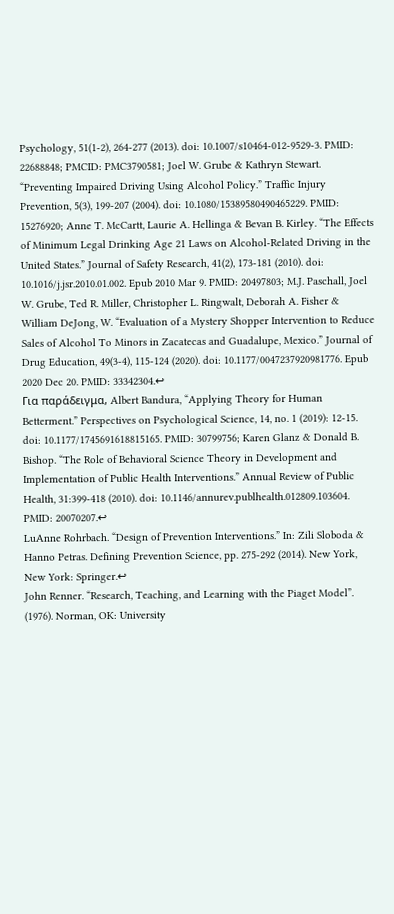Psychology, 51(1-2), 264-277 (2013). doi: 10.1007/s10464-012-9529-3. PMID: 22688848; PMCID: PMC3790581; Joel W. Grube & Kathryn Stewart. “Preventing Impaired Driving Using Alcohol Policy.” Traffic Injury Prevention, 5(3), 199-207 (2004). doi: 10.1080/15389580490465229. PMID: 15276920; Anne T. McCartt, Laurie A. Hellinga & Bevan B. Kirley. “The Effects of Minimum Legal Drinking Age 21 Laws on Alcohol-Related Driving in the United States.” Journal of Safety Research, 41(2), 173-181 (2010). doi: 10.1016/j.jsr.2010.01.002. Epub 2010 Mar 9. PMID: 20497803; M.J. Paschall, Joel W. Grube, Ted R. Miller, Christopher L. Ringwalt, Deborah A. Fisher & William DeJong, W. “Evaluation of a Mystery Shopper Intervention to Reduce Sales of Alcohol To Minors in Zacatecas and Guadalupe, Mexico.” Journal of Drug Education, 49(3-4), 115-124 (2020). doi: 10.1177/0047237920981776. Epub 2020 Dec 20. PMID: 33342304.↩
Για παράδειγμα, Albert Bandura, “Applying Theory for Human Betterment.” Perspectives on Psychological Science, 14, no. 1 (2019): 12-15. doi: 10.1177/1745691618815165. PMID: 30799756; Karen Glanz & Donald B. Bishop. “The Role of Behavioral Science Theory in Development and Implementation of Public Health Interventions.” Annual Review of Public Health, 31:399-418 (2010). doi: 10.1146/annurev.publhealth.012809.103604. PMID: 20070207.↩
LuAnne Rohrbach. “Design of Prevention Interventions.” In: Zili Sloboda & Hanno Petras. Defining Prevention Science, pp. 275-292 (2014). New York, New York: Springer.↩
John Renner. “Research, Teaching, and Learning with the Piaget Model”. (1976). Norman, OK: University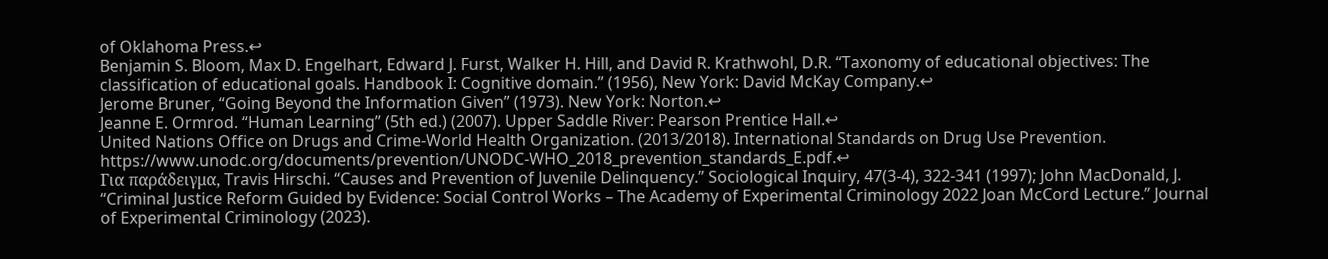of Oklahoma Press.↩
Benjamin S. Bloom, Max D. Engelhart, Edward J. Furst, Walker H. Hill, and David R. Krathwohl, D.R. “Taxonomy of educational objectives: The classification of educational goals. Handbook I: Cognitive domain.” (1956), New York: David McKay Company.↩
Jerome Bruner, “Going Beyond the Information Given” (1973). New York: Norton.↩
Jeanne E. Ormrod. “Human Learning” (5th ed.) (2007). Upper Saddle River: Pearson Prentice Hall.↩
United Nations Office on Drugs and Crime-World Health Organization. (2013/2018). International Standards on Drug Use Prevention. https://www.unodc.org/documents/prevention/UNODC-WHO_2018_prevention_standards_E.pdf.↩
Για παράδειγμα, Travis Hirschi. “Causes and Prevention of Juvenile Delinquency.” Sociological Inquiry, 47(3-4), 322-341 (1997); John MacDonald, J. “Criminal Justice Reform Guided by Evidence: Social Control Works – The Academy of Experimental Criminology 2022 Joan McCord Lecture.” Journal of Experimental Criminology (2023).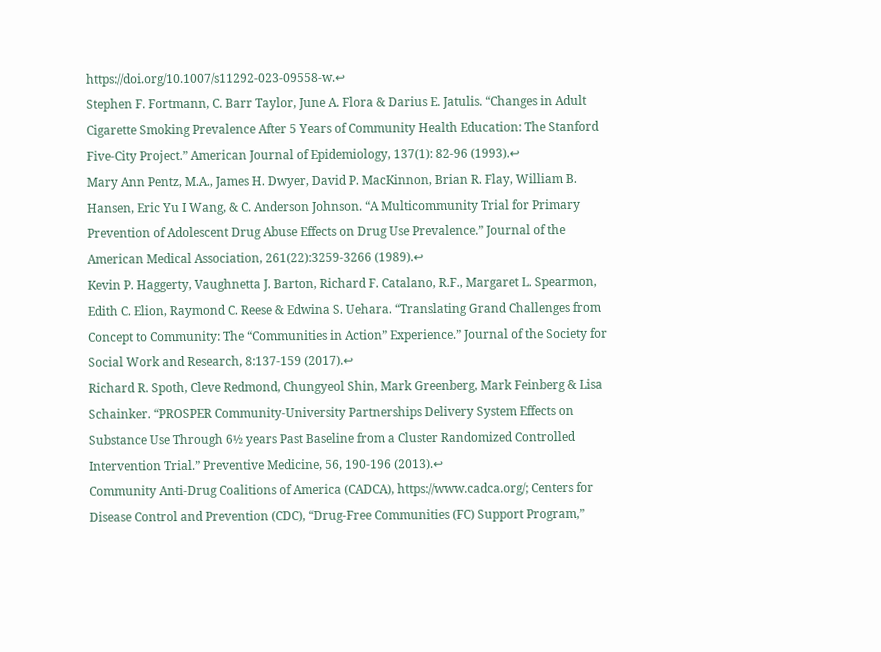https://doi.org/10.1007/s11292-023-09558-w.↩
Stephen F. Fortmann, C. Barr Taylor, June A. Flora & Darius E. Jatulis. “Changes in Adult Cigarette Smoking Prevalence After 5 Years of Community Health Education: The Stanford Five-City Project.” American Journal of Epidemiology, 137(1): 82-96 (1993).↩
Mary Ann Pentz, M.A., James H. Dwyer, David P. MacKinnon, Brian R. Flay, William B. Hansen, Eric Yu I Wang, & C. Anderson Johnson. “A Multicommunity Trial for Primary Prevention of Adolescent Drug Abuse Effects on Drug Use Prevalence.” Journal of the American Medical Association, 261(22):3259-3266 (1989).↩
Kevin P. Haggerty, Vaughnetta J. Barton, Richard F. Catalano, R.F., Margaret L. Spearmon, Edith C. Elion, Raymond C. Reese & Edwina S. Uehara. “Translating Grand Challenges from Concept to Community: The “Communities in Action” Experience.” Journal of the Society for Social Work and Research, 8:137-159 (2017).↩
Richard R. Spoth, Cleve Redmond, Chungyeol Shin, Mark Greenberg, Mark Feinberg & Lisa Schainker. “PROSPER Community-University Partnerships Delivery System Effects on Substance Use Through 6½ years Past Baseline from a Cluster Randomized Controlled Intervention Trial.” Preventive Medicine, 56, 190-196 (2013).↩
Community Anti-Drug Coalitions of America (CADCA), https://www.cadca.org/; Centers for Disease Control and Prevention (CDC), “Drug-Free Communities (FC) Support Program,”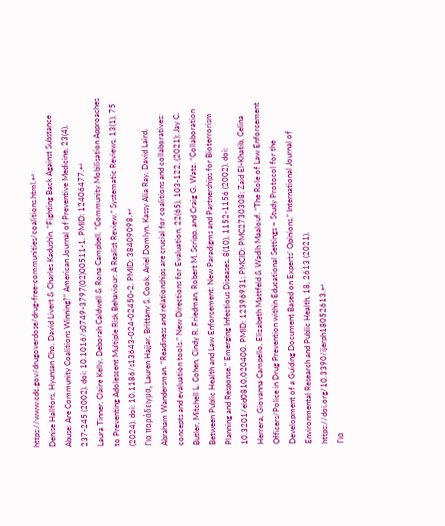https://www.cdc.gov/drugoverdose/drug-free-communities/coalitions.html.↩
Denise Hallfors, Hyunsan Cho, David Livert & Charles Kadushin. “Fighting Back Against Substance Abuse: Are Community Coalitions Winning?” American Journal of Preventive Medicine, 23(4), 237-245 (2002). doi: 10.1016/s0749-3797(02)00511-1. PMID: 12406477.↩
Laura Tinner, Claire Kelly, Deborah Caldwell & Rona Campbell. “Community Mobilisation Approaches to Preventing Adolescent Multiple Risk Behaviour: A Realist Review.” Systematic Reviews, 13(1), 75 (2024). doi: 10.1186/s13643-024-02450-2. PMID: 38409098.↩
Για παράδειγμα, Lauren Hajjar, Brittany S. Cook, Ariel Domlyn, Kassy Alia Ray, David Laird, Abraham Wandersman. “Readiness and relationships are crucial for coalitions and collaboratives: concepts and evaluation tools.” New Directions for Evaluation, 22(65), 103-122, (2021); Jay C. Butler, Mitchell L. Cohen, Cindy R. Friedman, Robert M. Scripp, and Craig G. Watz. “Collaboration Between Public Health and Law Enforcement: New Paradigms and Partnerships for Bioterrorism Planning and Response.” Emerging Infectious Diseases, 8(10), 1152-1156 (2002). doi: 10.3201/eid0810.020400. PMID: 12396931; PMCID: PMC2730308; Zaid El-Khatib, Celina Herrera, Giovanna Campello, Elizabeth Mattfeld & Wadih Maalouf. “The Role of Law Enforcement Officers/Police in Drug Prevention within Educational Settings – Study Protocol for the Development of a Guiding Document Based on Experts’ Opinions.” International Journal of Environmental Research and Public Health, 18, 2613 (2021). https://doi.org/10.3390/ijerph18052613.↩
Για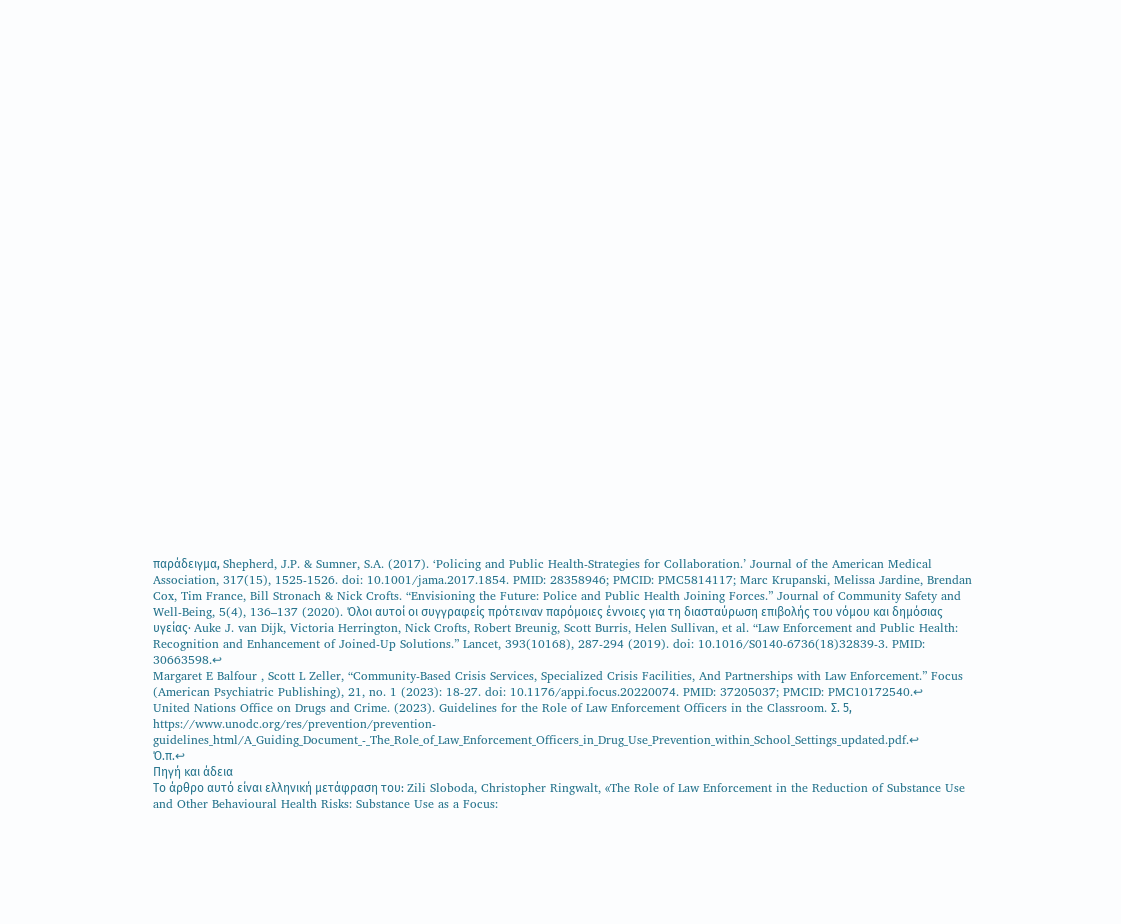παράδειγμα, Shepherd, J.P. & Sumner, S.A. (2017). ‘Policing and Public Health-Strategies for Collaboration.’ Journal of the American Medical Association, 317(15), 1525-1526. doi: 10.1001/jama.2017.1854. PMID: 28358946; PMCID: PMC5814117; Marc Krupanski, Melissa Jardine, Brendan Cox, Tim France, Bill Stronach & Nick Crofts. “Envisioning the Future: Police and Public Health Joining Forces.” Journal of Community Safety and Well-Being, 5(4), 136–137 (2020). Όλοι αυτοί οι συγγραφείς πρότειναν παρόμοιες έννοιες για τη διασταύρωση επιβολής του νόμου και δημόσιας υγείας· Auke J. van Dijk, Victoria Herrington, Nick Crofts, Robert Breunig, Scott Burris, Helen Sullivan, et al. “Law Enforcement and Public Health: Recognition and Enhancement of Joined-Up Solutions.” Lancet, 393(10168), 287-294 (2019). doi: 10.1016/S0140-6736(18)32839-3. PMID: 30663598.↩
Margaret E Balfour , Scott L Zeller, “Community-Based Crisis Services, Specialized Crisis Facilities, And Partnerships with Law Enforcement.” Focus (American Psychiatric Publishing), 21, no. 1 (2023): 18-27. doi: 10.1176/appi.focus.20220074. PMID: 37205037; PMCID: PMC10172540.↩
United Nations Office on Drugs and Crime. (2023). Guidelines for the Role of Law Enforcement Officers in the Classroom. Σ. 5, https://www.unodc.org/res/prevention/prevention-guidelines_html/A_Guiding_Document_-_The_Role_of_Law_Enforcement_Officers_in_Drug_Use_Prevention_within_School_Settings_updated.pdf.↩
Ό.π.↩
Πηγή και άδεια
Το άρθρο αυτό είναι ελληνική μετάφραση του: Zili Sloboda, Christopher Ringwalt, «The Role of Law Enforcement in the Reduction of Substance Use and Other Behavioural Health Risks: Substance Use as a Focus: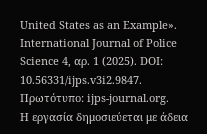United States as an Example». International Journal of Police Science 4, αρ. 1 (2025). DOI: 10.56331/ijps.v3i2.9847. Πρωτότυπο: ijps-journal.org.
Η εργασία δημοσιεύεται με άδεια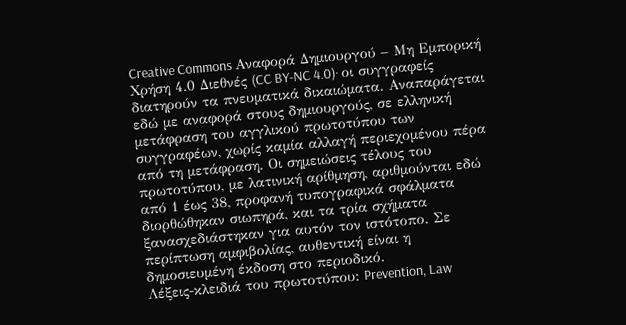Creative Commons Αναφορά Δημιουργού – Μη Εμπορική Χρήση 4.0 Διεθνές (CC BY-NC 4.0)· οι συγγραφείς διατηρούν τα πνευματικά δικαιώματα. Αναπαράγεται εδώ με αναφορά στους δημιουργούς, σε ελληνική μετάφραση του αγγλικού πρωτοτύπου των συγγραφέων, χωρίς καμία αλλαγή περιεχομένου πέρα από τη μετάφραση. Οι σημειώσεις τέλους του πρωτοτύπου, με λατινική αρίθμηση, αριθμούνται εδώ από 1 έως 38, προφανή τυπογραφικά σφάλματα διορθώθηκαν σιωπηρά, και τα τρία σχήματα ξανασχεδιάστηκαν για αυτόν τον ιστότοπο. Σε περίπτωση αμφιβολίας, αυθεντική είναι η δημοσιευμένη έκδοση στο περιοδικό.
Λέξεις-κλειδιά του πρωτοτύπου: Prevention, Law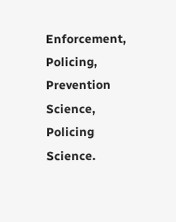Enforcement, Policing, Prevention Science, Policing Science.